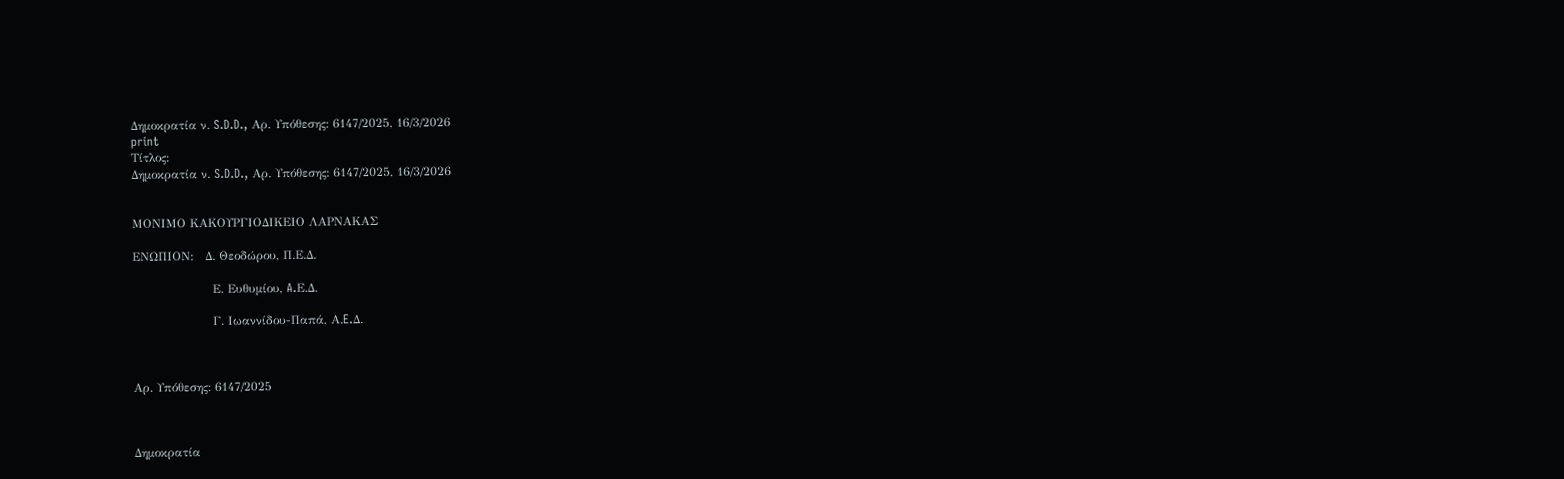Δημοκρατία ν. S.D.D., Αρ. Υπόθεσης: 6147/2025, 16/3/2026
print
Τίτλος:
Δημοκρατία ν. S.D.D., Αρ. Υπόθεσης: 6147/2025, 16/3/2026

                                                                                                                                                                                                                                                                                                                                                                                                                    ΜΟΝΙΜΟ ΚΑΚΟΥΡΓΙΟΔΙΚΕΙΟ ΛΑΡΝΑΚΑΣ

ΕΝΩΠΙΟΝ:   Δ. Θεοδώρου, Π.Ε.Δ.

                    Ε. Ευθυμίου, A.Ε.Δ.

                    Γ. Ιωαννίδου-Παπά, Α.E.Δ.



Αρ. Υπόθεσης: 6147/2025



Δημοκρατία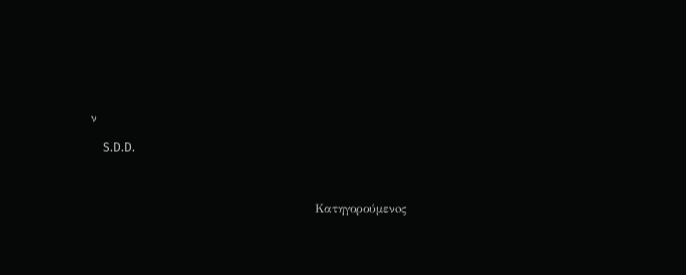ν

    S.D.D.



                                                        Κατηγορούμενoς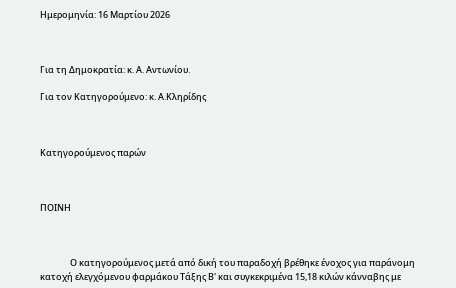Ημερομηνία: 16 Μαρτίου 2026



Για τη Δημοκρατία: κ. Α. Αντωνίου.

Για τον Κατηγορούμενο: κ. Α.Κληρίδης



Κατηγορούμενος παρών



ΠΟΙΝΗ



               Ο κατηγορούμενος μετά από δική του παραδοχή βρέθηκε ένοχος για παράνομη κατοχή ελεγχόμενου φαρμάκου Τάξης Β' και συγκεκριμένα 15,18 κιλών κάνναβης με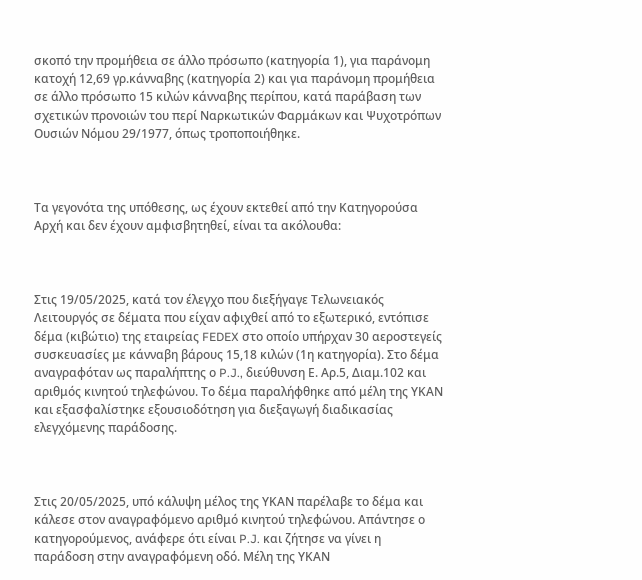σκοπό την προμήθεια σε άλλο πρόσωπο (κατηγορία 1), για παράνομη κατοχή 12,69 γρ.κάνναβης (κατηγορία 2) και για παράνομη προμήθεια σε άλλο πρόσωπο 15 κιλών κάνναβης περίπου, κατά παράβαση των σχετικών προνοιών του περί Ναρκωτικών Φαρμάκων και Ψυχοτρόπων Ουσιών Νόμου 29/1977, όπως τροποποιήθηκε.



Τα γεγονότα της υπόθεσης, ως έχουν εκτεθεί από την Κατηγορούσα Αρχή και δεν έχουν αμφισβητηθεί, είναι τα ακόλουθα:



Στις 19/05/2025, κατά τον έλεγχο που διεξήγαγε Τελωνειακός Λειτουργός σε δέματα που είχαν αφιχθεί από το εξωτερικό, εντόπισε δέμα (κιβώτιο) της εταιρείας FEDEX στο οποίο υπήρχαν 30 αεροστεγείς συσκευασίες με κάνναβη βάρους 15,18 κιλών (1η κατηγορία). Στο δέμα αναγραφόταν ως παραλήπτης ο P.J., διεύθυνση Ε. Αρ.5, Διαμ.102 και αριθμός κινητού τηλεφώνου. Το δέμα παραλήφθηκε από μέλη της ΥΚΑΝ και εξασφαλίστηκε εξουσιοδότηση για διεξαγωγή διαδικασίας ελεγχόμενης παράδοσης.



Στις 20/05/2025, υπό κάλυψη μέλος της ΥΚΑΝ παρέλαβε το δέμα και κάλεσε στον αναγραφόμενο αριθμό κινητού τηλεφώνου. Απάντησε ο κατηγορούμενος, ανάφερε ότι είναι P.J. και ζήτησε να γίνει η παράδοση στην αναγραφόμενη οδό. Μέλη της ΥΚΑΝ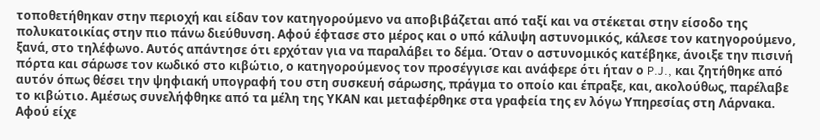τοποθετήθηκαν στην περιοχή και είδαν τον κατηγορούμενο να αποβιβάζεται από ταξί και να στέκεται στην είσοδο της πολυκατοικίας στην πιο πάνω διεύθυνση. Αφού έφτασε στο μέρος και ο υπό κάλυψη αστυνομικός, κάλεσε τον κατηγορούμενο, ξανά, στο τηλέφωνο. Αυτός απάντησε ότι ερχόταν για να παραλάβει το δέμα. Όταν ο αστυνομικός κατέβηκε, άνοιξε την πισινή πόρτα και σάρωσε τον κωδικό στο κιβώτιο, ο κατηγορούμενος τον προσέγγισε και ανάφερε ότι ήταν ο P.J., και ζητήθηκε από αυτόν όπως θέσει την ψηφιακή υπογραφή του στη συσκευή σάρωσης, πράγμα το οποίο και έπραξε, και, ακολούθως, παρέλαβε το κιβώτιο. Αμέσως συνελήφθηκε από τα μέλη της ΥΚΑΝ και μεταφέρθηκε στα γραφεία της εν λόγω Υπηρεσίας στη Λάρνακα. Αφού είχε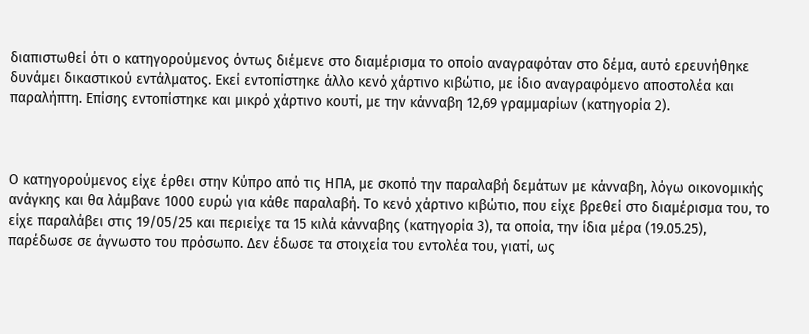διαπιστωθεί ότι ο κατηγορούμενος όντως διέμενε στο διαμέρισμα το οποίο αναγραφόταν στο δέμα, αυτό ερευνήθηκε δυνάμει δικαστικού εντάλματος. Εκεί εντοπίστηκε άλλο κενό χάρτινο κιβώτιο, με ίδιο αναγραφόμενο αποστολέα και παραλήπτη. Επίσης εντοπίστηκε και μικρό χάρτινο κουτί, με την κάνναβη 12,69 γραμμαρίων (κατηγορία 2).



Ο κατηγορούμενος είχε έρθει στην Κύπρο από τις ΗΠΑ, με σκοπό την παραλαβή δεμάτων με κάνναβη, λόγω οικονομικής ανάγκης και θα λάμβανε 1000 ευρώ για κάθε παραλαβή. Το κενό χάρτινο κιβώτιο, που είχε βρεθεί στο διαμέρισμα του, το είχε παραλάβει στις 19/05/25 και περιείχε τα 15 κιλά κάνναβης (κατηγορία 3), τα οποία, την ίδια μέρα (19.05.25), παρέδωσε σε άγνωστο του πρόσωπο. Δεν έδωσε τα στοιχεία του εντολέα του, γιατί, ως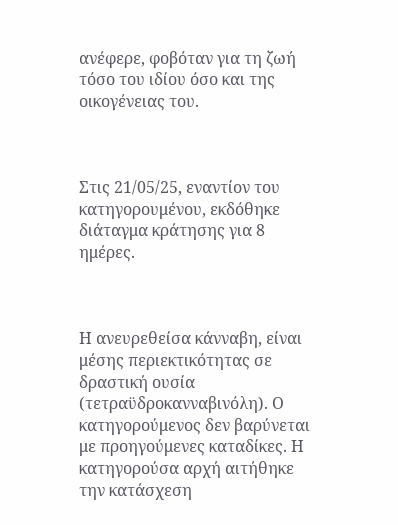ανέφερε, φοβόταν για τη ζωή τόσο του ιδίου όσο και της οικογένειας του.



Στις 21/05/25, εναντίον του κατηγορουμένου, εκδόθηκε διάταγμα κράτησης για 8 ημέρες.



Η ανευρεθείσα κάνναβη, είναι μέσης περιεκτικότητας σε δραστική ουσία (τετραϋδροκανναβινόλη). Ο κατηγορούμενος δεν βαρύνεται με προηγούμενες καταδίκες. Η κατηγορούσα αρχή αιτήθηκε την κατάσχεση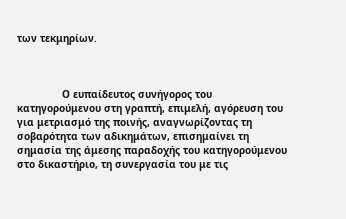των τεκμηρίων.



               Ο ευπαίδευτος συνήγορος του κατηγορούμενου στη γραπτή, επιμελή, αγόρευση του για μετριασμό της ποινής, αναγνωρίζοντας τη σοβαρότητα των αδικημάτων, επισημαίνει τη σημασία της άμεσης παραδοχής του κατηγορούμενου στο δικαστήριο, τη συνεργασία του με τις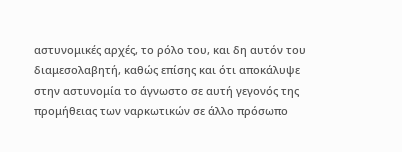αστυνομικές αρχές, το ρόλο του, και δη αυτόν του διαμεσολαβητή, καθώς επίσης και ότι αποκάλυψε στην αστυνομία το άγνωστο σε αυτή γεγονός της προμήθειας των ναρκωτικών σε άλλο πρόσωπο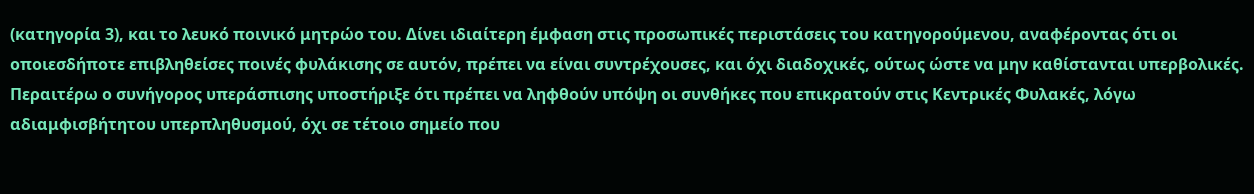(κατηγορία 3), και το λευκό ποινικό μητρώο του. Δίνει ιδιαίτερη έμφαση στις προσωπικές περιστάσεις του κατηγορούμενου, αναφέροντας ότι οι οποιεσδήποτε επιβληθείσες ποινές φυλάκισης σε αυτόν, πρέπει να είναι συντρέχουσες, και όχι διαδοχικές, ούτως ώστε να μην καθίστανται υπερβολικές. Περαιτέρω ο συνήγορος υπεράσπισης υποστήριξε ότι πρέπει να ληφθούν υπόψη οι συνθήκες που επικρατούν στις Κεντρικές Φυλακές, λόγω αδιαμφισβήτητου υπερπληθυσμού, όχι σε τέτοιο σημείο που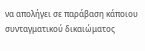να απολήγει σε παράβαση κάποιου συνταγματικού δικαιώματος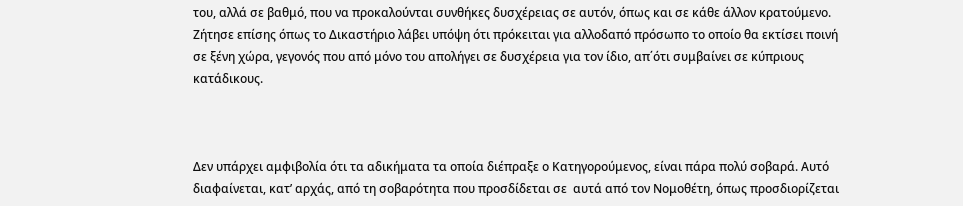του, αλλά σε βαθμό, που να προκαλούνται συνθήκες δυσχέρειας σε αυτόν, όπως και σε κάθε άλλον κρατούμενο. Ζήτησε επίσης όπως το Δικαστήριο λάβει υπόψη ότι πρόκειται για αλλοδαπό πρόσωπο το οποίο θα εκτίσει ποινή σε ξένη χώρα, γεγονός που από μόνο του απολήγει σε δυσχέρεια για τον ίδιο, απ΄ότι συμβαίνει σε κύπριους κατάδικους.



Δεν υπάρχει αμφιβολία ότι τα αδικήματα τα οποία διέπραξε ο Κατηγορούμενος, είναι πάρα πολύ σοβαρά. Αυτό διαφαίνεται, κατ’ αρχάς, από τη σοβαρότητα που προσδίδεται σε  αυτά από τον Νομοθέτη, όπως προσδιορίζεται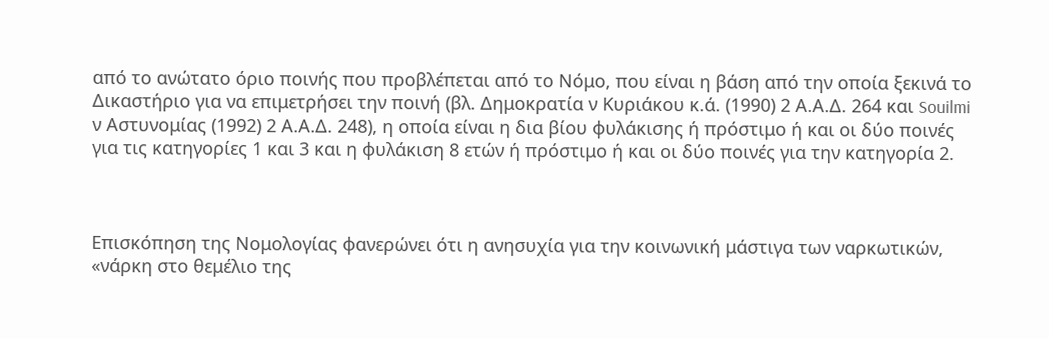από το ανώτατο όριο ποινής που προβλέπεται από το Νόμο, που είναι η βάση από την οποία ξεκινά το Δικαστήριο για να επιμετρήσει την ποινή (βλ. Δημοκρατία ν Κυριάκου κ.ά. (1990) 2 Α.Α.Δ. 264 και Souilmi ν Αστυνομίας (1992) 2 Α.Α.Δ. 248), η οποία είναι η δια βίου φυλάκισης ή πρόστιμο ή και οι δύο ποινές για τις κατηγορίες 1 και 3 και η φυλάκιση 8 ετών ή πρόστιμο ή και οι δύο ποινές για την κατηγορία 2.



Επισκόπηση της Νομολογίας φανερώνει ότι η ανησυχία για την κοινωνική μάστιγα των ναρκωτικών, «νάρκη στο θεμέλιο της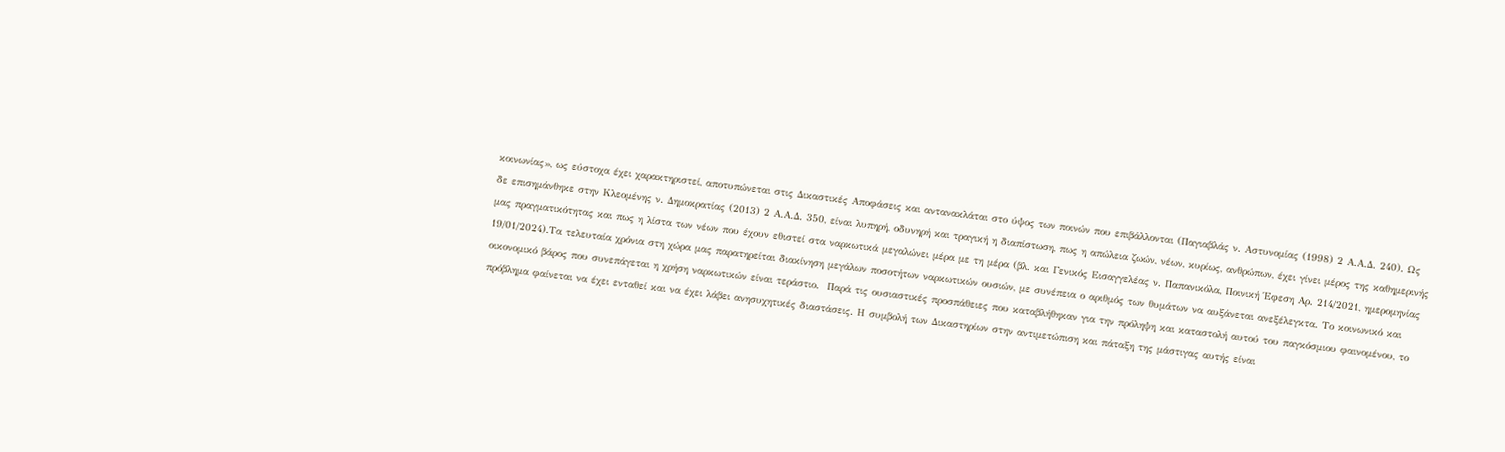κοινωνίας», ως εύστοχα έχει χαρακτηριστεί, αποτυπώνεται στις Δικαστικές Αποφάσεις και αντανακλάται στο ύψος των ποινών που επιβάλλονται (Παγιαβλάς ν. Αστυνομίας (1998) 2 Α.Α.Δ. 240). Ως δε επισημάνθηκε στην Κλεομένης ν. Δημοκρατίας (2013) 2 Α.Α.Δ. 350, είναι λυπηρή, οδυνηρή και τραγική η διαπίστωση, πως η απώλεια ζωών, νέων, κυρίως, ανθρώπων, έχει γίνει μέρος της καθημερινής μας πραγματικότητας και πως η λίστα των νέων που έχουν εθιστεί στα ναρκωτικά μεγαλώνει μέρα με τη μέρα (βλ. και Γενικός Εισαγγελέας ν. Παπανικόλα, Ποινική Έφεση Αρ. 214/2021, ημερομηνίας 19/01/2024).Τα τελευταία χρόνια στη χώρα μας παρατηρείται διακίνηση μεγάλων ποσοτήτων ναρκωτικών ουσιών, με συνέπεια ο αριθμός των θυμάτων να αυξάνεται ανεξέλεγκτα. Το κοινωνικό και οικονομικό βάρος που συνεπάγεται η χρήση ναρκωτικών είναι τεράστιο.  Παρά τις ουσιαστικές προσπάθειες που καταβλήθηκαν για την πρόληψη και καταστολή αυτού του παγκόσμιου φαινομένου, το πρόβλημα φαίνεται να έχει ενταθεί και να έχει λάβει ανησυχητικές διαστάσεις. Η συμβολή των Δικαστηρίων στην αντιμετώπιση και πάταξη της μάστιγας αυτής είναι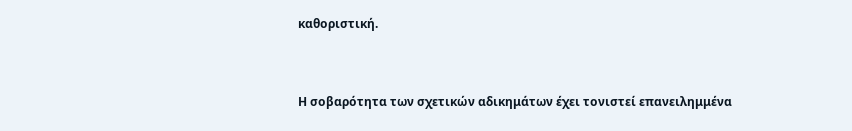καθοριστική.



Η σοβαρότητα των σχετικών αδικημάτων έχει τονιστεί επανειλημμένα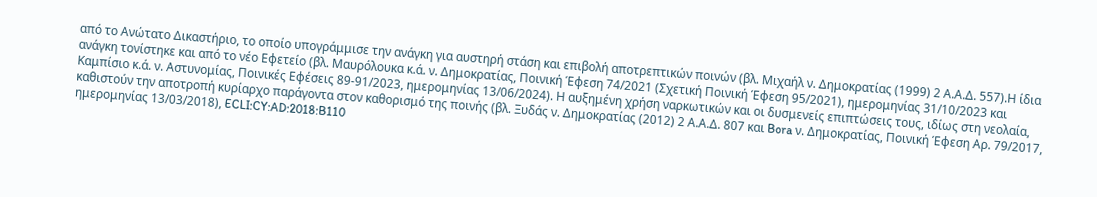από το Ανώτατο Δικαστήριο, το οποίο υπογράμμισε την ανάγκη για αυστηρή στάση και επιβολή αποτρεπτικών ποινών (βλ. Μιχαήλ ν. Δημοκρατίας (1999) 2 Α.Α.Δ. 557).Η ίδια ανάγκη τονίστηκε και από το νέο Εφετείο (βλ. Μαυρόλουκα κ.ά. ν. Δημοκρατίας, Ποινική Έφεση 74/2021 (Σχετική Ποινική Έφεση 95/2021), ημερομηνίας 31/10/2023 και Καμπίσιο κ.ά. ν. Αστυνομίας, Ποινικές Εφέσεις 89-91/2023, ημερομηνίας 13/06/2024). Η αυξημένη χρήση ναρκωτικών και οι δυσμενείς επιπτώσεις τους, ιδίως στη νεολαία, καθιστούν την αποτροπή κυρίαρχο παράγοντα στον καθορισμό της ποινής (βλ. Ξυδάς ν. Δημοκρατίας (2012) 2 Α.Α.Δ. 807 και Bora ν. Δημοκρατίας, Ποινική Έφεση Αρ. 79/2017, ημερομηνίας 13/03/2018), ECLI:CY:AD:2018:B110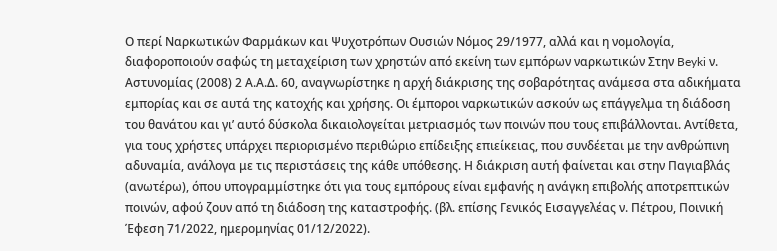Ο περί Ναρκωτικών Φαρμάκων και Ψυχοτρόπων Ουσιών Νόμος 29/1977, αλλά και η νομολογία, διαφοροποιούν σαφώς τη μεταχείριση των χρηστών από εκείνη των εμπόρων ναρκωτικών Στην Beyki ν. Αστυνομίας (2008) 2 Α.Α.Δ. 60, αναγνωρίστηκε η αρχή διάκρισης της σοβαρότητας ανάμεσα στα αδικήματα εμπορίας και σε αυτά της κατοχής και χρήσης. Οι έμποροι ναρκωτικών ασκούν ως επάγγελμα τη διάδοση του θανάτου και γι’ αυτό δύσκολα δικαιολογείται μετριασμός των ποινών που τους επιβάλλονται. Αντίθετα, για τους χρήστες υπάρχει περιορισμένο περιθώριο επίδειξης επιείκειας, που συνδέεται με την ανθρώπινη αδυναμία, ανάλογα με τις περιστάσεις της κάθε υπόθεσης. Η διάκριση αυτή φαίνεται και στην Παγιαβλάς (ανωτέρω), όπου υπογραμμίστηκε ότι για τους εμπόρους είναι εμφανής η ανάγκη επιβολής αποτρεπτικών ποινών, αφού ζουν από τη διάδοση της καταστροφής. (βλ. επίσης Γενικός Εισαγγελέας ν. Πέτρου, Ποινική Έφεση 71/2022, ημερομηνίας 01/12/2022).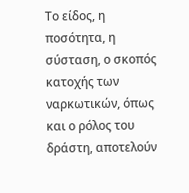Το είδος, η ποσότητα, η σύσταση, ο σκοπός κατοχής των ναρκωτικών, όπως και ο ρόλος του δράστη, αποτελούν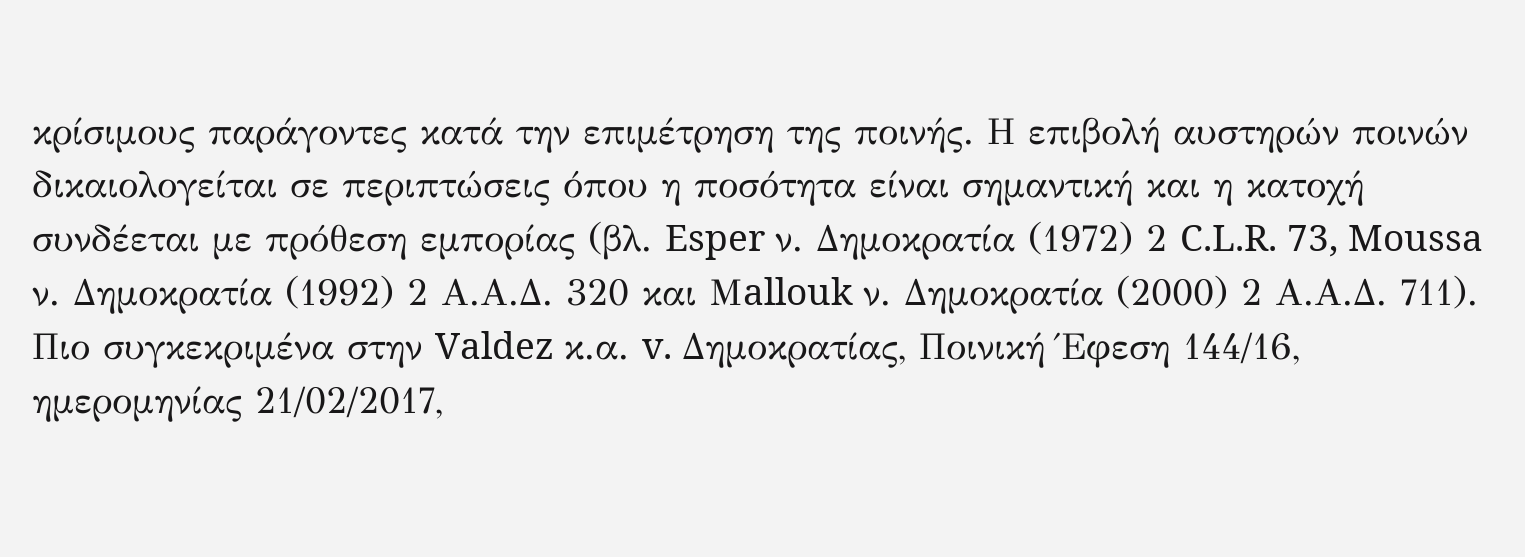κρίσιμους παράγοντες κατά την επιμέτρηση της ποινής. Η επιβολή αυστηρών ποινών δικαιολογείται σε περιπτώσεις όπου η ποσότητα είναι σημαντική και η κατοχή συνδέεται με πρόθεση εμπορίας (βλ. Esper ν. Δημοκρατία (1972) 2 C.L.R. 73, Moussa ν. Δημοκρατία (1992) 2 Α.Α.Δ. 320 και Μallouk ν. Δημοκρατία (2000) 2 Α.Α.Δ. 711). Πιο συγκεκριμένα στην Valdez κ.α. v. Δημοκρατίας, Ποινική Έφεση 144/16, ημερομηνίας 21/02/2017,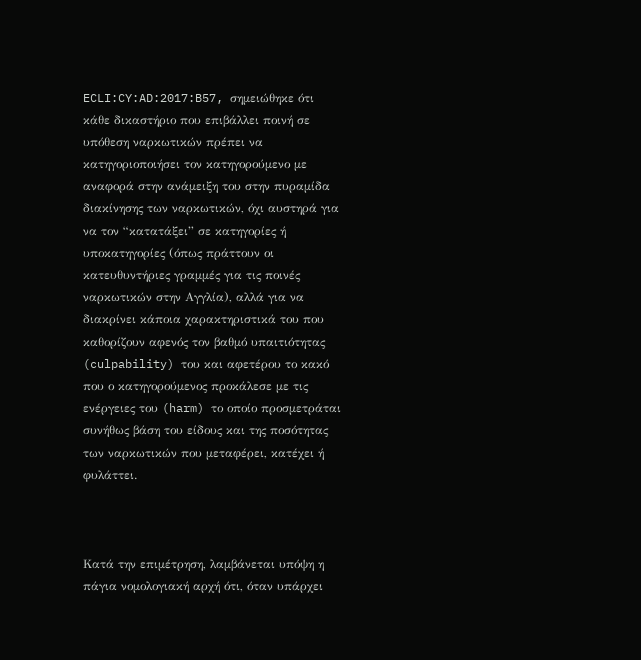ECLI:CY:AD:2017:B57, σημειώθηκε ότι κάθε δικαστήριο που επιβάλλει ποινή σε υπόθεση ναρκωτικών πρέπει να κατηγοριοποιήσει τον κατηγορούμενο με αναφορά στην ανάμειξη του στην πυραμίδα διακίνησης των ναρκωτικών, όχι αυστηρά για να τον “κατατάξει” σε κατηγορίες ή υποκατηγορίες (όπως πράττουν οι κατευθυντήριες γραμμές για τις ποινές ναρκωτικών στην Αγγλία), αλλά για να διακρίνει κάποια χαρακτηριστικά του που καθορίζουν αφενός τον βαθμό υπαιτιότητας (culpability) του και αφετέρου το κακό που ο κατηγορούμενος προκάλεσε με τις ενέργειες του (harm) το οποίο προσμετράται συνήθως βάση του είδους και της ποσότητας των ναρκωτικών που μεταφέρει, κατέχει ή φυλάττει.



Κατά την επιμέτρηση, λαμβάνεται υπόψη η πάγια νομολογιακή αρχή ότι, όταν υπάρχει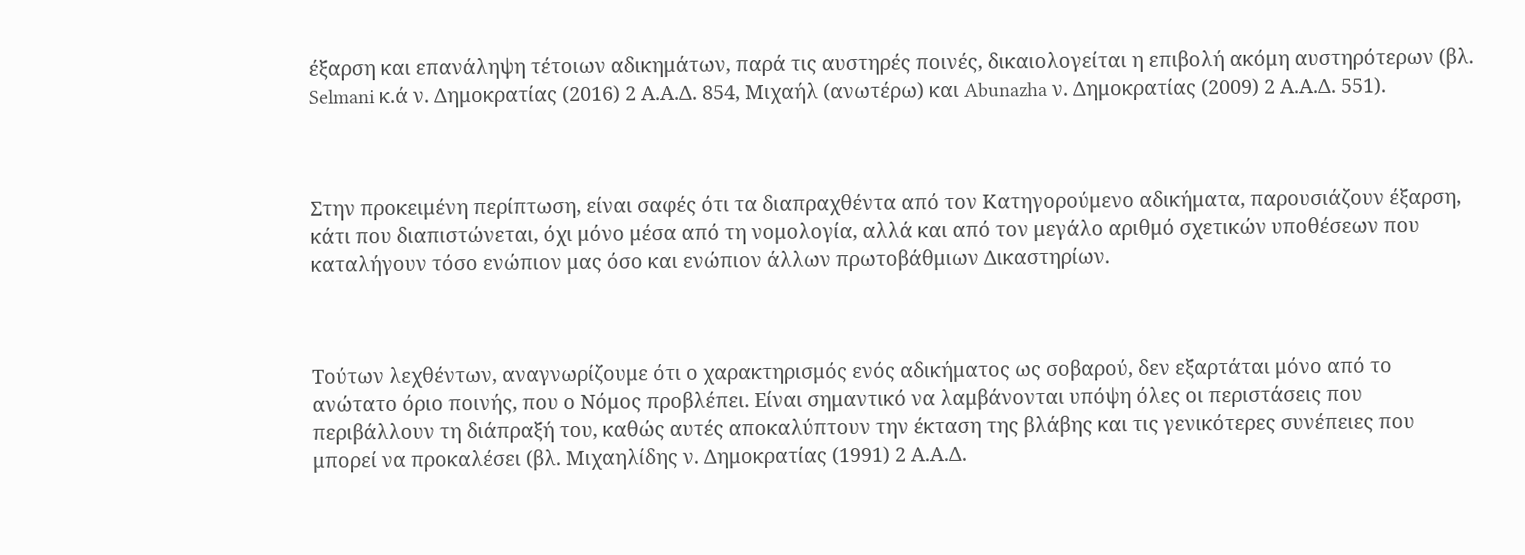έξαρση και επανάληψη τέτοιων αδικημάτων, παρά τις αυστηρές ποινές, δικαιολογείται η επιβολή ακόμη αυστηρότερων (βλ. Selmani κ.ά ν. Δημοκρατίας (2016) 2 Α.Α.Δ. 854, Μιχαήλ (ανωτέρω) και Abunazha ν. Δημοκρατίας (2009) 2 Α.Α.Δ. 551).



Στην προκειμένη περίπτωση, είναι σαφές ότι τα διαπραχθέντα από τον Κατηγορούμενο αδικήματα, παρουσιάζουν έξαρση, κάτι που διαπιστώνεται, όχι μόνο μέσα από τη νομολογία, αλλά και από τον μεγάλο αριθμό σχετικών υποθέσεων που καταλήγουν τόσο ενώπιον μας όσο και ενώπιον άλλων πρωτοβάθμιων Δικαστηρίων.



Τούτων λεχθέντων, αναγνωρίζουμε ότι ο χαρακτηρισμός ενός αδικήματος ως σοβαρού, δεν εξαρτάται μόνο από το ανώτατο όριο ποινής, που ο Νόμος προβλέπει. Είναι σημαντικό να λαμβάνονται υπόψη όλες οι περιστάσεις που περιβάλλουν τη διάπραξή του, καθώς αυτές αποκαλύπτουν την έκταση της βλάβης και τις γενικότερες συνέπειες που μπορεί να προκαλέσει (βλ. Μιχαηλίδης ν. Δημοκρατίας (1991) 2 Α.Α.Δ.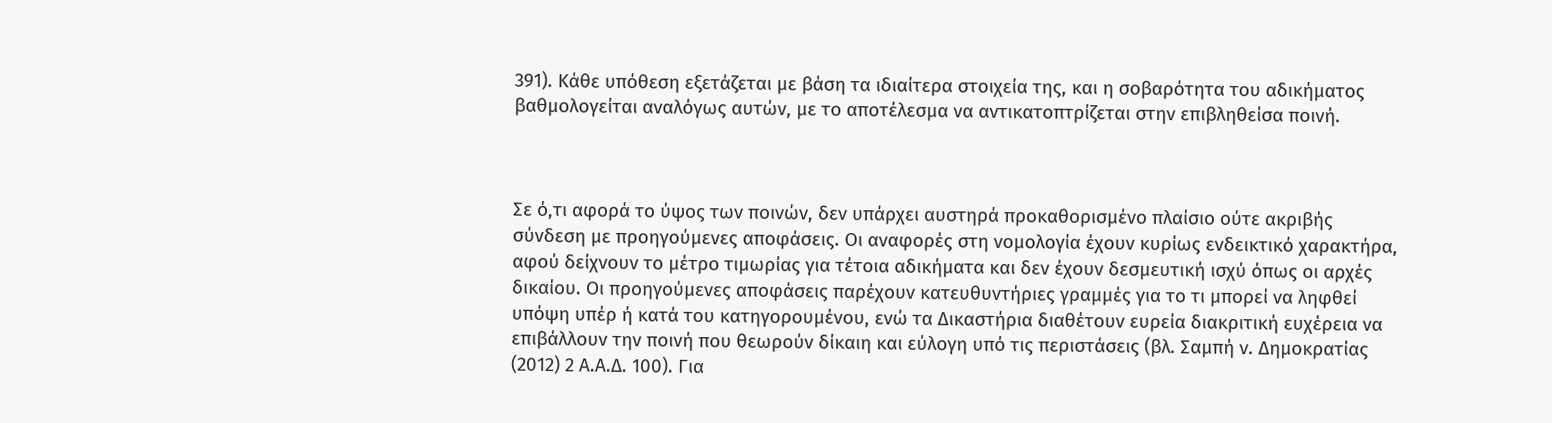391). Κάθε υπόθεση εξετάζεται με βάση τα ιδιαίτερα στοιχεία της, και η σοβαρότητα του αδικήματος βαθμολογείται αναλόγως αυτών, με το αποτέλεσμα να αντικατοπτρίζεται στην επιβληθείσα ποινή.



Σε ό,τι αφορά το ύψος των ποινών, δεν υπάρχει αυστηρά προκαθορισμένο πλαίσιο ούτε ακριβής σύνδεση με προηγούμενες αποφάσεις. Οι αναφορές στη νομολογία έχουν κυρίως ενδεικτικό χαρακτήρα, αφού δείχνουν το μέτρο τιμωρίας για τέτοια αδικήματα και δεν έχουν δεσμευτική ισχύ όπως οι αρχές δικαίου. Οι προηγούμενες αποφάσεις παρέχουν κατευθυντήριες γραμμές για το τι μπορεί να ληφθεί υπόψη υπέρ ή κατά του κατηγορουμένου, ενώ τα Δικαστήρια διαθέτουν ευρεία διακριτική ευχέρεια να επιβάλλουν την ποινή που θεωρούν δίκαιη και εύλογη υπό τις περιστάσεις (βλ. Σαμπή ν. Δημοκρατίας (2012) 2 Α.Α.Δ. 100). Για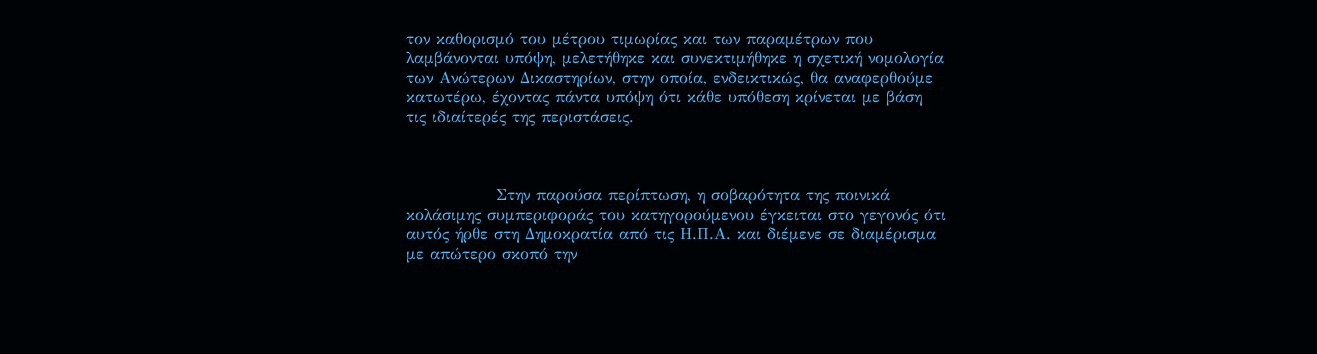τον καθορισμό του μέτρου τιμωρίας και των παραμέτρων που λαμβάνονται υπόψη, μελετήθηκε και συνεκτιμήθηκε η σχετική νομολογία των Ανώτερων Δικαστηρίων, στην οποία, ενδεικτικώς, θα αναφερθούμε κατωτέρω, έχοντας πάντα υπόψη ότι κάθε υπόθεση κρίνεται με βάση τις ιδιαίτερές της περιστάσεις.



               Στην παρούσα περίπτωση, η σοβαρότητα της ποινικά κολάσιμης συμπεριφοράς του κατηγορούμενου έγκειται στο γεγονός ότι αυτός ήρθε στη Δημοκρατία από τις Η.Π.Α. και διέμενε σε διαμέρισμα με απώτερο σκοπό την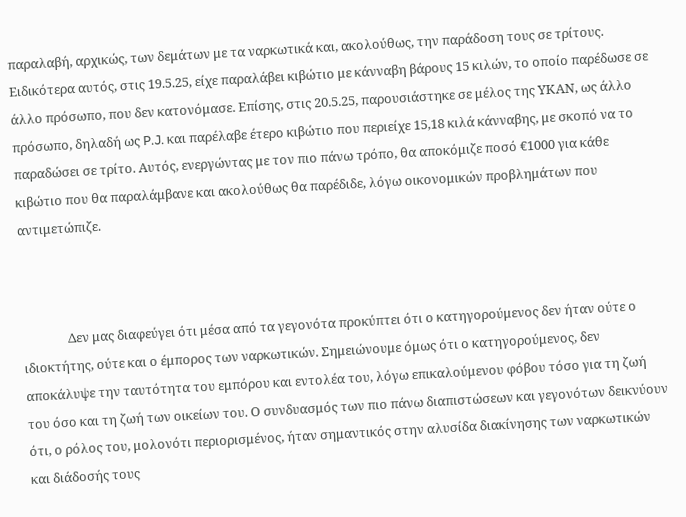παραλαβή, αρχικώς, των δεμάτων με τα ναρκωτικά και, ακολούθως, την παράδοση τους σε τρίτους. Ειδικότερα αυτός, στις 19.5.25, είχε παραλάβει κιβώτιο με κάνναβη βάρους 15 κιλών, το οποίο παρέδωσε σε άλλο πρόσωπο, που δεν κατονόμασε. Επίσης, στις 20.5.25, παρουσιάστηκε σε μέλος της ΥΚΑΝ, ως άλλο πρόσωπο, δηλαδή ως P.J. και παρέλαβε έτερο κιβώτιο που περιείχε 15,18 κιλά κάνναβης, με σκοπό να το παραδώσει σε τρίτο. Αυτός, ενεργώντας με τον πιο πάνω τρόπο, θα αποκόμιζε ποσό €1000 για κάθε κιβώτιο που θα παραλάμβανε και ακολούθως θα παρέδιδε, λόγω οικονομικών προβλημάτων που αντιμετώπιζε.



               Δεν μας διαφεύγει ότι μέσα από τα γεγονότα προκύπτει ότι ο κατηγορούμενος δεν ήταν ούτε ο ιδιοκτήτης, ούτε και ο έμπορος των ναρκωτικών. Σημειώνουμε όμως ότι ο κατηγορούμενος, δεν αποκάλυψε την ταυτότητα του εμπόρου και εντολέα του, λόγω επικαλούμενου φόβου τόσο για τη ζωή του όσο και τη ζωή των οικείων του. Ο συνδυασμός των πιο πάνω διαπιστώσεων και γεγονότων δεικνύουν ότι, ο ρόλος του, μολονότι περιορισμένος, ήταν σημαντικός στην αλυσίδα διακίνησης των ναρκωτικών και διάδοσής τους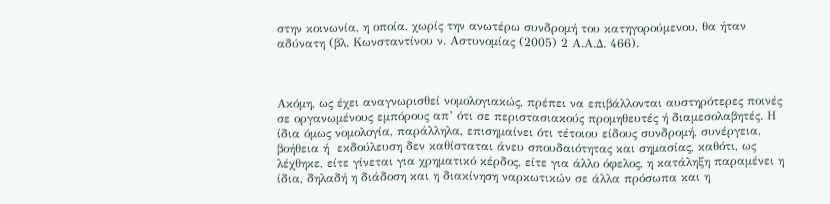στην κοινωνία, η οποία, χωρίς την ανωτέρω συνδρομή του κατηγορούμενου, θα ήταν αδύνατη (βλ. Κωνσταντίνου ν. Αστυνομίας (2005) 2 Α.Α.Δ. 466).



Ακόμη, ως έχει αναγνωρισθεί νομολογιακώς, πρέπει να επιβάλλονται αυστηρότερες ποινές σε οργανωμένους εμπόρους απ’ ότι σε περιστασιακούς προμηθευτές ή διαμεσολαβητές. Η ίδια όμως νομολογία, παράλληλα, επισημαίνει ότι τέτοιου είδους συνδρομή, συνέργεια, βοήθεια ή  εκδούλευση δεν καθίσταται άνευ σπουδαιότητας και σημασίας, καθότι, ως λέχθηκε, είτε γίνεται για χρηματικό κέρδος, είτε για άλλο όφελος, η κατάληξη παραμένει η ίδια, δηλαδή η διάδοση και η διακίνηση ναρκωτικών σε άλλα πρόσωπα και η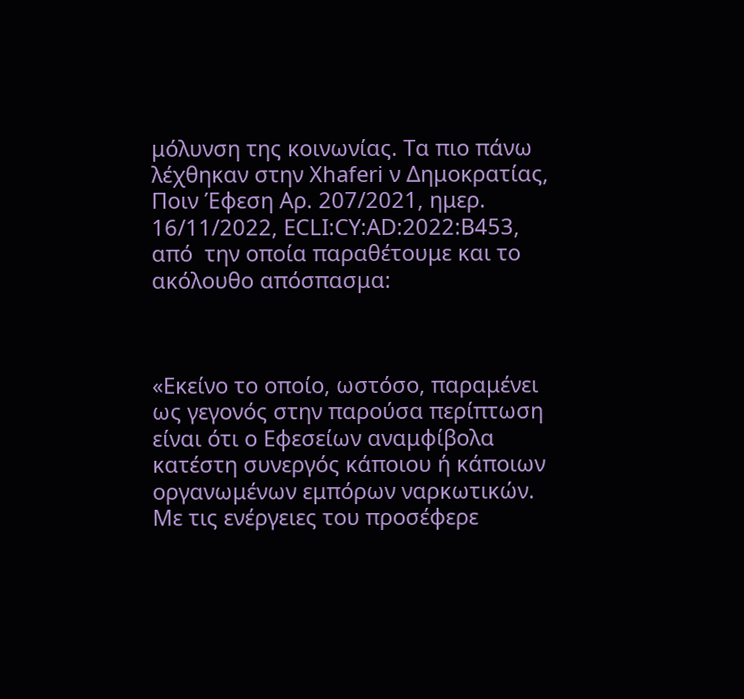μόλυνση της κοινωνίας. Τα πιο πάνω λέχθηκαν στην Xhaferi ν Δημοκρατίας, Ποιν Έφεση Αρ. 207/2021, ημερ. 16/11/2022, ECLI:CY:AD:2022:B453, από  την οποία παραθέτουμε και το ακόλουθο απόσπασμα:



«Εκείνο το οποίο, ωστόσο, παραμένει ως γεγονός στην παρούσα περίπτωση είναι ότι ο Εφεσείων αναμφίβολα κατέστη συνεργός κάποιου ή κάποιων οργανωμένων εμπόρων ναρκωτικών. Με τις ενέργειες του προσέφερε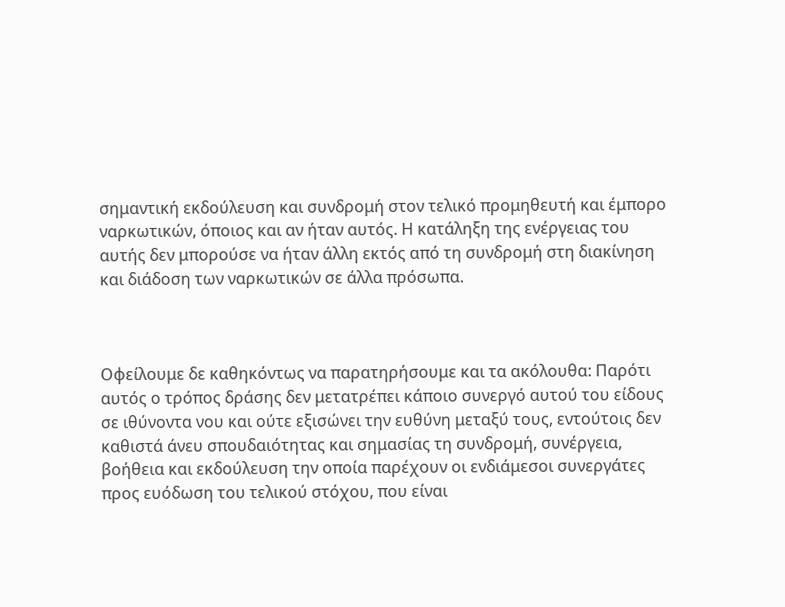σημαντική εκδούλευση και συνδρομή στον τελικό προμηθευτή και έμπορο ναρκωτικών, όποιος και αν ήταν αυτός. Η κατάληξη της ενέργειας του αυτής δεν μπορούσε να ήταν άλλη εκτός από τη συνδρομή στη διακίνηση και διάδοση των ναρκωτικών σε άλλα πρόσωπα.



Οφείλουμε δε καθηκόντως να παρατηρήσουμε και τα ακόλουθα: Παρότι αυτός ο τρόπος δράσης δεν μετατρέπει κάποιο συνεργό αυτού του είδους σε ιθύνοντα νου και ούτε εξισώνει την ευθύνη μεταξύ τους, εντούτοις δεν καθιστά άνευ σπουδαιότητας και σημασίας τη συνδρομή, συνέργεια, βοήθεια και εκδούλευση την οποία παρέχουν οι ενδιάμεσοι συνεργάτες προς ευόδωση του τελικού στόχου, που είναι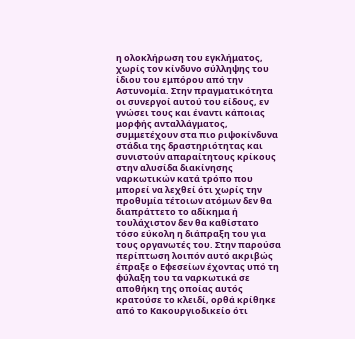η ολοκλήρωση του εγκλήματος, χωρίς τον κίνδυνο σύλληψης του ίδιου του εμπόρου από την Αστυνομία. Στην πραγματικότητα οι συνεργοί αυτού του είδους, εν γνώσει τους και έναντι κάποιας μορφής ανταλλάγματος, συμμετέχουν στα πιο ριψοκίνδυνα στάδια της δραστηριότητας και συνιστούν απαραίτητους κρίκους στην αλυσίδα διακίνησης ναρκωτικών κατά τρόπο που μπορεί να λεχθεί ότι χωρίς την προθυμία τέτοιων ατόμων δεν θα διαπράττετο το αδίκημα ή τουλάχιστον δεν θα καθίστατο τόσο εύκολη η διάπραξη του για τους οργανωτές του. Στην παρούσα περίπτωση λοιπόν αυτό ακριβώς έπραξε ο Εφεσείων έχοντας υπό τη φύλαξη του τα ναρκωτικά σε αποθήκη της οποίας αυτός κρατούσε το κλειδί, ορθά κρίθηκε από το Κακουργιοδικείο ότι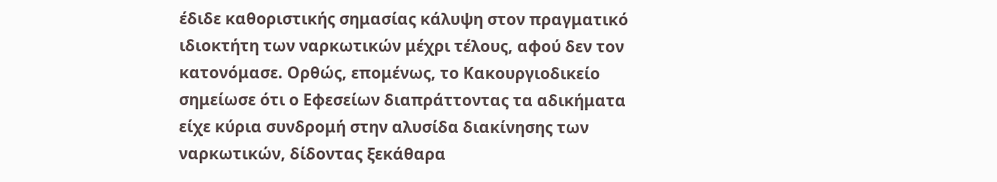έδιδε καθοριστικής σημασίας κάλυψη στον πραγματικό ιδιοκτήτη των ναρκωτικών μέχρι τέλους, αφού δεν τον κατονόμασε. Ορθώς, επομένως, το Κακουργιοδικείο σημείωσε ότι ο Εφεσείων διαπράττοντας τα αδικήματα είχε κύρια συνδρομή στην αλυσίδα διακίνησης των ναρκωτικών, δίδοντας ξεκάθαρα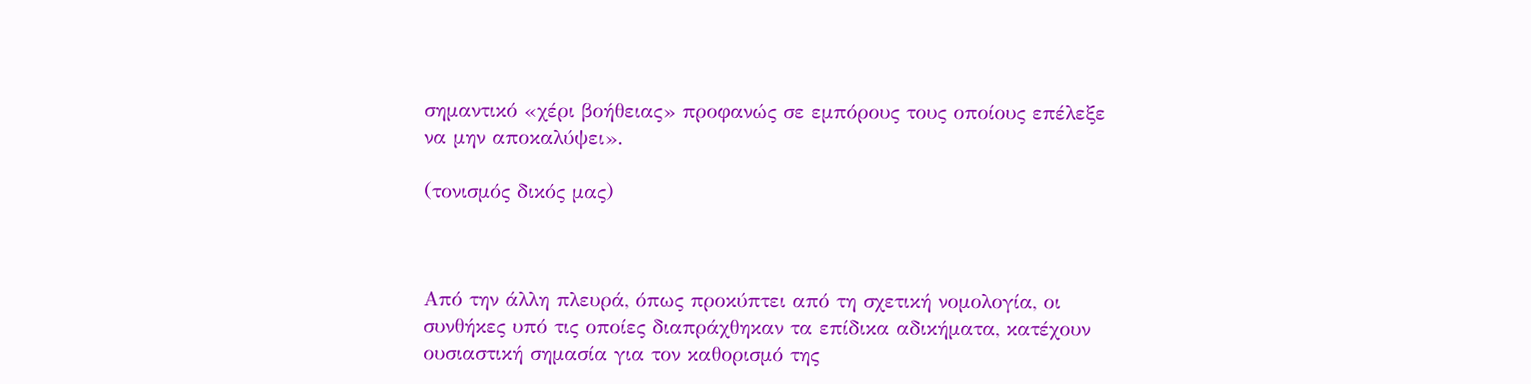σημαντικό «χέρι βοήθειας» προφανώς σε εμπόρους τους οποίους επέλεξε να μην αποκαλύψει».

(τονισμός δικός μας)



Από την άλλη πλευρά, όπως προκύπτει από τη σχετική νομολογία, οι συνθήκες υπό τις οποίες διαπράχθηκαν τα επίδικα αδικήματα, κατέχουν ουσιαστική σημασία για τον καθορισμό της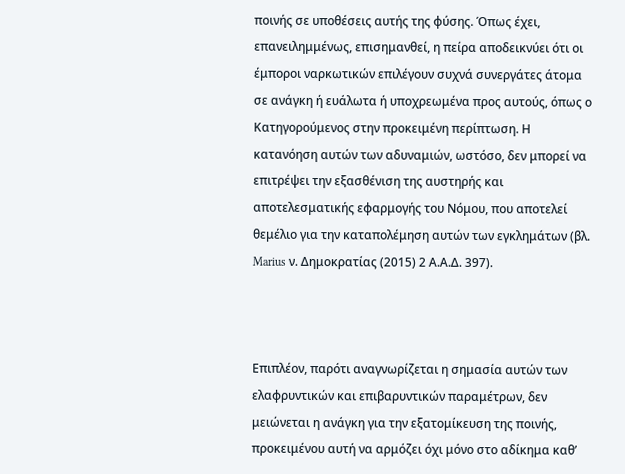ποινής σε υποθέσεις αυτής της φύσης. Όπως έχει, επανειλημμένως, επισημανθεί, η πείρα αποδεικνύει ότι οι έμποροι ναρκωτικών επιλέγουν συχνά συνεργάτες άτομα σε ανάγκη ή ευάλωτα ή υποχρεωμένα προς αυτούς, όπως ο Κατηγορούμενος στην προκειμένη περίπτωση. Η κατανόηση αυτών των αδυναμιών, ωστόσο, δεν μπορεί να επιτρέψει την εξασθένιση της αυστηρής και αποτελεσματικής εφαρμογής του Νόμου, που αποτελεί θεμέλιο για την καταπολέμηση αυτών των εγκλημάτων (βλ. Marius ν. Δημοκρατίας (2015) 2 Α.Α.Δ. 397).



Επιπλέον, παρότι αναγνωρίζεται η σημασία αυτών των ελαφρυντικών και επιβαρυντικών παραμέτρων, δεν μειώνεται η ανάγκη για την εξατομίκευση της ποινής, προκειμένου αυτή να αρμόζει όχι μόνο στο αδίκημα καθ’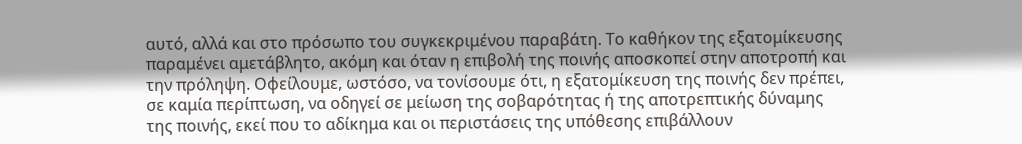αυτό, αλλά και στο πρόσωπο του συγκεκριμένου παραβάτη. Το καθήκον της εξατομίκευσης παραμένει αμετάβλητο, ακόμη και όταν η επιβολή της ποινής αποσκοπεί στην αποτροπή και την πρόληψη. Οφείλουμε, ωστόσο, να τονίσουμε ότι, η εξατομίκευση της ποινής δεν πρέπει, σε καμία περίπτωση, να οδηγεί σε μείωση της σοβαρότητας ή της αποτρεπτικής δύναμης της ποινής, εκεί που το αδίκημα και οι περιστάσεις της υπόθεσης επιβάλλουν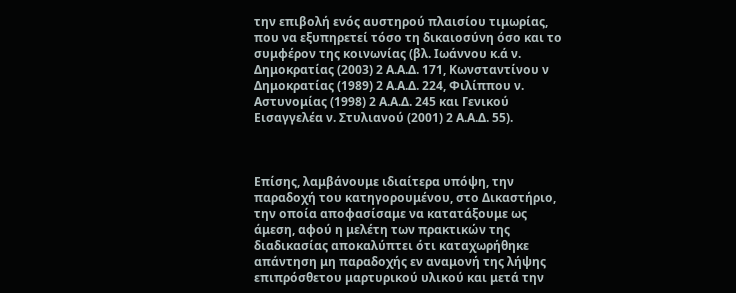την επιβολή ενός αυστηρού πλαισίου τιμωρίας, που να εξυπηρετεί τόσο τη δικαιοσύνη όσο και το συμφέρον της κοινωνίας (βλ. Ιωάννου κ.ά ν. Δημοκρατίας (2003) 2 Α.Α.Δ. 171, Κωνσταντίνου ν  Δημοκρατίας (1989) 2 Α.Α.Δ. 224, Φιλίππου ν. Αστυνομίας (1998) 2 Α.Α.Δ. 245 και Γενικού Εισαγγελέα ν. Στυλιανού (2001) 2 Α.Α.Δ. 55).



Επίσης, λαμβάνουμε ιδιαίτερα υπόψη, την παραδοχή του κατηγορουμένου, στο Δικαστήριο, την οποία αποφασίσαμε να κατατάξουμε ως άμεση, αφού η μελέτη των πρακτικών της διαδικασίας αποκαλύπτει ότι καταχωρήθηκε απάντηση μη παραδοχής εν αναμονή της λήψης επιπρόσθετου μαρτυρικού υλικού και μετά την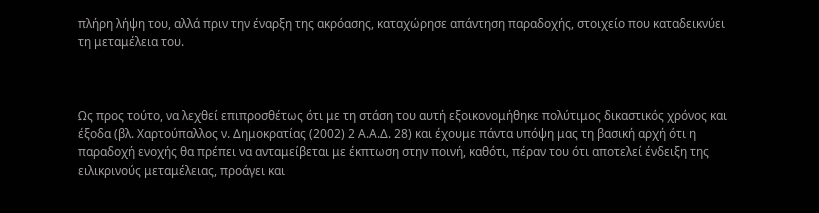πλήρη λήψη του, αλλά πριν την έναρξη της ακρόασης, καταχώρησε απάντηση παραδοχής, στοιχείο που καταδεικνύει τη μεταμέλεια του.



Ως προς τούτο, να λεχθεί επιπροσθέτως ότι με τη στάση του αυτή εξοικονομήθηκε πολύτιμος δικαστικός χρόνος και έξοδα (βλ. Χαρτούπαλλος ν. Δημοκρατίας (2002) 2 Α.Α.Δ. 28) και έχουμε πάντα υπόψη μας τη βασική αρχή ότι η παραδοχή ενοχής θα πρέπει να ανταμείβεται με έκπτωση στην ποινή, καθότι, πέραν του ότι αποτελεί ένδειξη της ειλικρινούς μεταμέλειας, προάγει και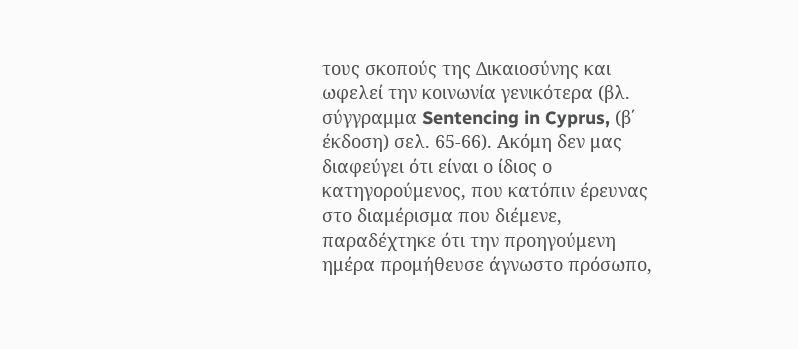τους σκοπούς της Δικαιοσύνης και ωφελεί την κοινωνία γενικότερα (βλ. σύγγραμμα Sentencing in Cyprus, (β΄ έκδοση) σελ. 65-66). Ακόμη δεν μας διαφεύγει ότι είναι ο ίδιος ο κατηγορούμενος, που κατόπιν έρευνας στο διαμέρισμα που διέμενε, παραδέχτηκε ότι την προηγούμενη ημέρα προμήθευσε άγνωστο πρόσωπο,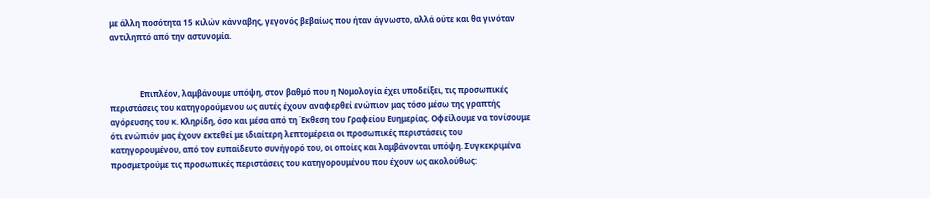με άλλη ποσότητα 15 κιλών κάνναβης, γεγονός βεβαίως που ήταν άγνωστο, αλλά ούτε και θα γινόταν αντιληπτό από την αστυνομία.



               Επιπλέον, λαμβάνουμε υπόψη, στον βαθμό που η Νομολογία έχει υποδείξει, τις προσωπικές περιστάσεις του κατηγορούμενου ως αυτές έχουν αναφερθεί ενώπιον μας τόσο μέσω της γραπτής αγόρευσης του κ. Kληρίδη, όσο και μέσα από τη Έκθεση του Γραφείου Ευημερίας. Οφείλουμε να τονίσουμε ότι ενώπιόν μας έχουν εκτεθεί με ιδιαίτερη λεπτομέρεια οι προσωπικές περιστάσεις του κατηγορουμένου, από τον ευπαίδευτο συνήγορό του, οι οποίες και λαμβάνονται υπόψη. Συγκεκριμένα προσμετρούμε τις προσωπικές περιστάσεις του κατηγορουμένου που έχουν ως ακολούθως: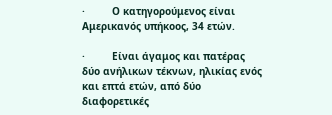·         Ο κατηγορούμενος είναι Αμερικανός υπήκοος, 34 ετών.

·         Είναι άγαμος και πατέρας δύο ανήλικων τέκνων, ηλικίας ενός και επτά ετών, από δύο διαφορετικές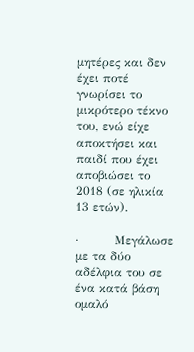μητέρες και δεν έχει ποτέ γνωρίσει το μικρότερο τέκνο του, ενώ είχε αποκτήσει και παιδί που έχει αποβιώσει το 2018 (σε ηλικία 13 ετών).

·         Μεγάλωσε με τα δύο αδέλφια του σε ένα κατά βάση ομαλό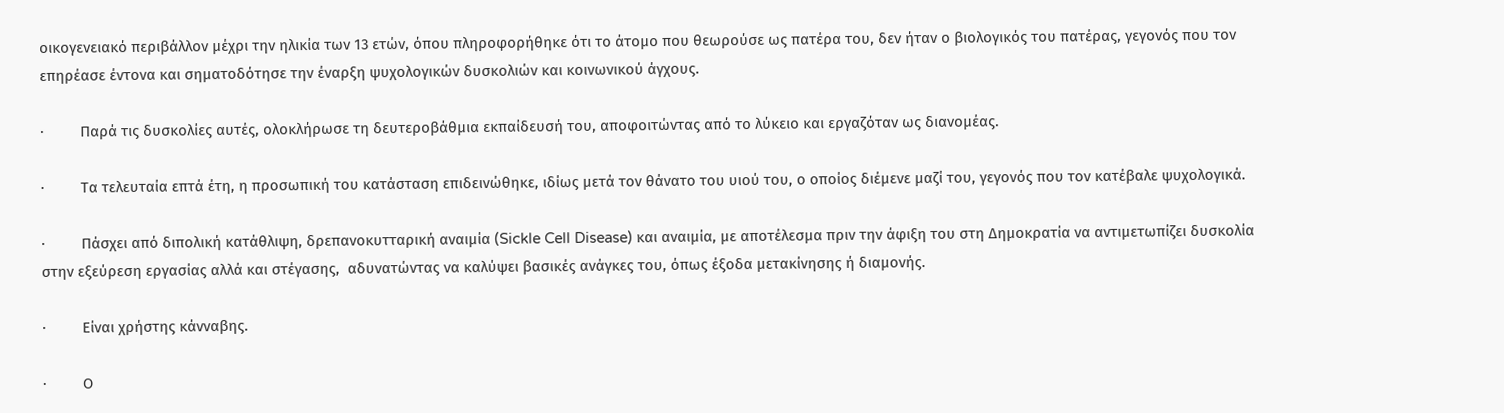οικογενειακό περιβάλλον μέχρι την ηλικία των 13 ετών, όπου πληροφορήθηκε ότι το άτομο που θεωρούσε ως πατέρα του, δεν ήταν ο βιολογικός του πατέρας, γεγονός που τον επηρέασε έντονα και σηματοδότησε την έναρξη ψυχολογικών δυσκολιών και κοινωνικού άγχους.

·         Παρά τις δυσκολίες αυτές, ολοκλήρωσε τη δευτεροβάθμια εκπαίδευσή του, αποφοιτώντας από το λύκειο και εργαζόταν ως διανομέας.

·         Τα τελευταία επτά έτη, η προσωπική του κατάσταση επιδεινώθηκε, ιδίως μετά τον θάνατο του υιού του, ο οποίος διέμενε μαζί του, γεγονός που τον κατέβαλε ψυχολογικά.

·         Πάσχει από διπολική κατάθλιψη, δρεπανοκυτταρική αναιμία (Sickle Cell Disease) και αναιμία, με αποτέλεσμα πριν την άφιξη του στη Δημοκρατία να αντιμετωπίζει δυσκολία στην εξεύρεση εργασίας αλλά και στέγασης,  αδυνατώντας να καλύψει βασικές ανάγκες του, όπως έξοδα μετακίνησης ή διαμονής.

·         Είναι χρήστης κάνναβης.

·         Ο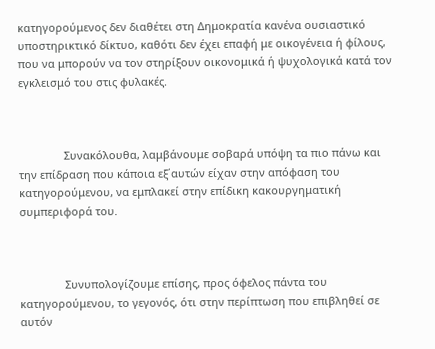κατηγορούμενος δεν διαθέτει στη Δημοκρατία κανένα ουσιαστικό υποστηρικτικό δίκτυο, καθότι δεν έχει επαφή με οικογένεια ή φίλους, που να μπορούν να τον στηρίξουν οικονομικά ή ψυχολογικά κατά τον εγκλεισμό του στις φυλακές.



               Συνακόλουθα, λαμβάνουμε σοβαρά υπόψη τα πιο πάνω και την επίδραση που κάποια εξ΄αυτών είχαν στην απόφαση του κατηγορούμενου, να εμπλακεί στην επίδικη κακουργηματική συμπεριφορά του.



               Συνυπολογίζουμε επίσης, προς όφελος πάντα του κατηγορούμενου, το γεγονός, ότι στην περίπτωση που επιβληθεί σε αυτόν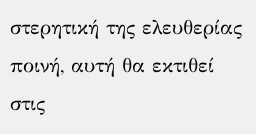στερητική της ελευθερίας ποινή, αυτή θα εκτιθεί στις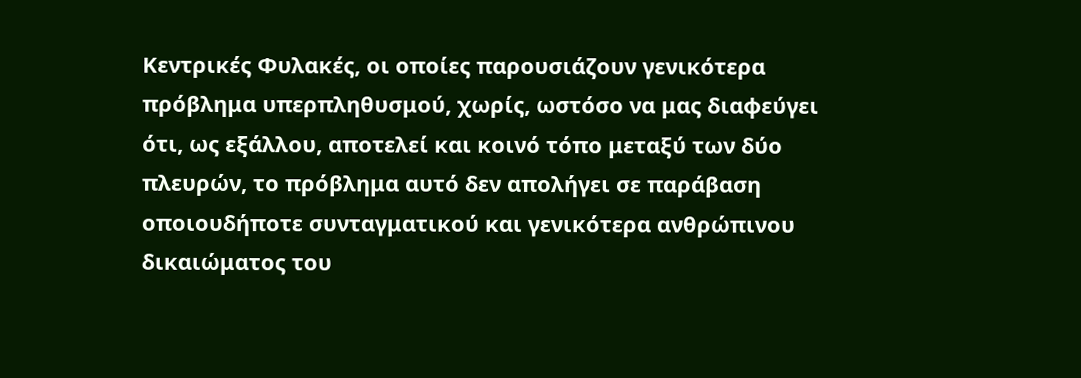Κεντρικές Φυλακές, οι οποίες παρουσιάζουν γενικότερα πρόβλημα υπερπληθυσμού, χωρίς, ωστόσο να μας διαφεύγει ότι, ως εξάλλου, αποτελεί και κοινό τόπο μεταξύ των δύο πλευρών, το πρόβλημα αυτό δεν απολήγει σε παράβαση οποιουδήποτε συνταγματικού και γενικότερα ανθρώπινου δικαιώματος του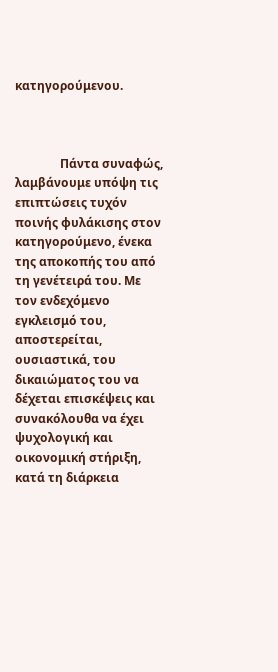κατηγορούμενου.



               Πάντα συναφώς, λαμβάνουμε υπόψη τις επιπτώσεις τυχόν ποινής φυλάκισης στον κατηγορούμενο, ένεκα της αποκοπής του από τη γενέτειρά του. Με τον ενδεχόμενο εγκλεισμό του, αποστερείται, ουσιαστικά, του  δικαιώματος του να δέχεται επισκέψεις και συνακόλουθα να έχει ψυχολογική και οικονομική στήριξη, κατά τη διάρκεια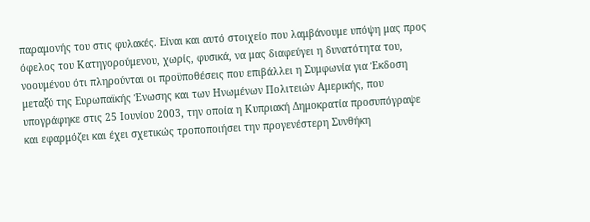παραμονής του στις φυλακές. Είναι και αυτό στοιχείο που λαμβάνουμε υπόψη μας προς όφελος του Κατηγορούμενου, χωρίς, φυσικά, να μας διαφεύγει η δυνατότητα του, νοουμένου ότι πληρούνται οι προϋποθέσεις που επιβάλλει η Συμφωνία για Έκδοση μεταξύ της Ευρωπαϊκής Ένωσης και των Ηνωμένων Πολιτειών Αμερικής, που υπογράφηκε στις 25 Ιουνίου 2003, την οποία η Κυπριακή Δημοκρατία προσυπόγραψε και εφαρμόζει και έχει σχετικώς τροποποιήσει την προγενέστερη Συνθήκη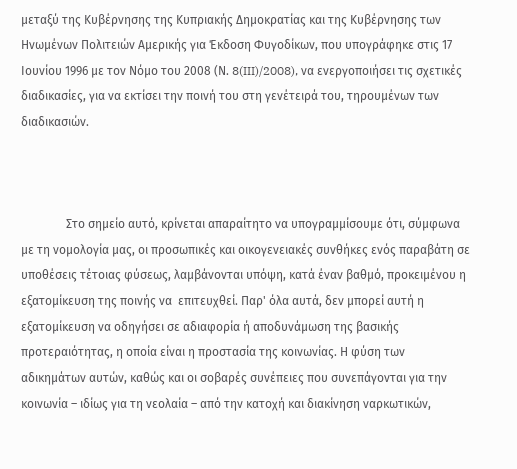μεταξύ της Κυβέρνησης της Κυπριακής Δημοκρατίας και της Κυβέρνησης των Ηνωμένων Πολιτειών Αμερικής για Έκδοση Φυγοδίκων, που υπογράφηκε στις 17 Ιουνίου 1996 με τον Νόμο του 2008 (Ν. 8(III)/2008), να ενεργοποιήσει τις σχετικές διαδικασίες, για να εκτίσει την ποινή του στη γενέτειρά του, τηρουμένων των διαδικασιών.



               Στο σημείο αυτό, κρίνεται απαραίτητο να υπογραμμίσουμε ότι, σύμφωνα με τη νομολογία μας, οι προσωπικές και οικογενειακές συνθήκες ενός παραβάτη σε υποθέσεις τέτοιας φύσεως, λαμβάνονται υπόψη, κατά έναν βαθμό, προκειμένου η εξατομίκευση της ποινής να  επιτευχθεί. Παρ' όλα αυτά, δεν μπορεί αυτή η εξατομίκευση να οδηγήσει σε αδιαφορία ή αποδυνάμωση της βασικής προτεραιότητας, η οποία είναι η προστασία της κοινωνίας. Η φύση των αδικημάτων αυτών, καθώς και οι σοβαρές συνέπειες που συνεπάγονται για την κοινωνία – ιδίως για τη νεολαία – από την κατοχή και διακίνηση ναρκωτικών,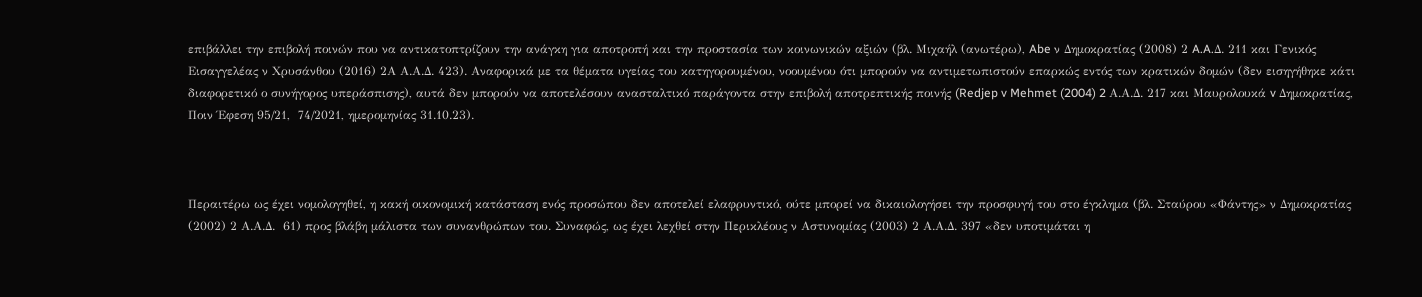επιβάλλει την επιβολή ποινών που να αντικατοπτρίζουν την ανάγκη για αποτροπή και την προστασία των κοινωνικών αξιών (βλ. Μιχαήλ (ανωτέρω), Abe ν Δημοκρατίας (2008) 2 A.A.Δ. 211 και Γενικός Εισαγγελέας ν Χρυσάνθου (2016) 2Α Α.Α.Δ. 423). Αναφορικά με τα θέματα υγείας του κατηγορουμένου, νοουμένου ότι μπορούν να αντιμετωπιστούν επαρκώς εντός των κρατικών δομών (δεν εισηγήθηκε κάτι διαφορετικό ο συνήγορος υπεράσπισης), αυτά δεν μπορούν να αποτελέσουν ανασταλτικό παράγοντα στην επιβολή αποτρεπτικής ποινής (Redjep v Mehmet (2004) 2 Α.Α.Δ. 217 και Μαυρολουκά v Δημοκρατίας, Ποιν Έφεση 95/21,  74/2021, ημερομηνίας 31.10.23).



Περαιτέρω ως έχει νομολογηθεί, η κακή οικονομική κατάσταση ενός προσώπου δεν αποτελεί ελαφρυντικό, ούτε μπορεί να δικαιολογήσει την προσφυγή του στο έγκλημα (βλ. Σταύρου «Φάντης» ν Δημοκρατίας (2002) 2 Α.Α.Δ.  61) προς βλάβη μάλιστα των συνανθρώπων του. Συναφώς, ως έχει λεχθεί στην Περικλέους ν Αστυνομίας (2003) 2 Α.Α.Δ. 397 «δεν υποτιμάται η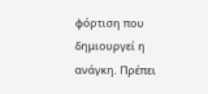φόρτιση που δημιουργεί η ανάγκη. Πρέπει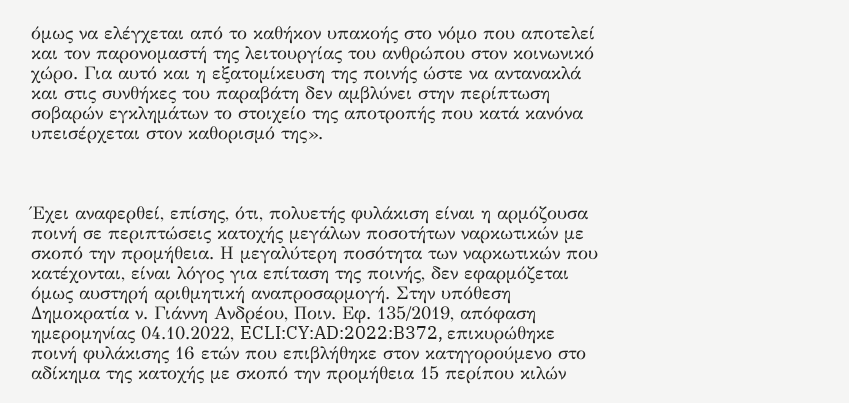όμως να ελέγχεται από το καθήκον υπακοής στο νόμο που αποτελεί και τον παρονομαστή της λειτουργίας του ανθρώπου στον κοινωνικό χώρο. Για αυτό και η εξατομίκευση της ποινής ώστε να αντανακλά και στις συνθήκες του παραβάτη δεν αμβλύνει στην περίπτωση σοβαρών εγκλημάτων το στοιχείο της αποτροπής που κατά κανόνα υπεισέρχεται στον καθορισμό της».



Έχει αναφερθεί, επίσης, ότι, πολυετής φυλάκιση είναι η αρμόζουσα ποινή σε περιπτώσεις κατοχής μεγάλων ποσοτήτων ναρκωτικών με σκοπό την προμήθεια. Η μεγαλύτερη ποσότητα των ναρκωτικών που κατέχονται, είναι λόγος για επίταση της ποινής, δεν εφαρμόζεται όμως αυστηρή αριθμητική αναπροσαρμογή. Στην υπόθεση Δημοκρατία ν. Γιάννη Ανδρέου, Ποιν. Εφ. 135/2019, απόφαση ημερομηνίας 04.10.2022, ECLI:CY:AD:2022:B372, επικυρώθηκε ποινή φυλάκισης 16 ετών που επιβλήθηκε στον κατηγορούμενο στο αδίκημα της κατοχής με σκοπό την προμήθεια 15 περίπου κιλών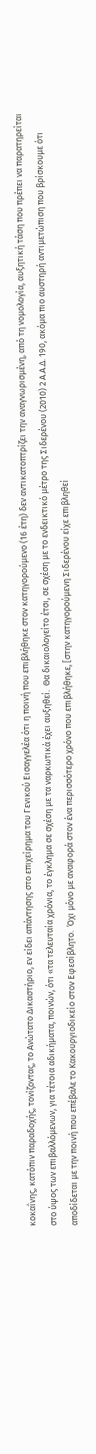κοκαΐνης, κατόπιν παραδοχής, τονίζοντας, το Ανώτατο Δικαστήριο, εν είδει απάντησης στο επιχείρημα του Γενικού Εισαγγελέα ότι η ποινή που επιβλήθηκε στον κατηγορούμενο (16 έτη) δεν αντικατοπτρίζει την αναγνωρισμένη, από τη νομολογία, αυξητική τάση που πρέπει να παρατηρείται στο ύψος των επιβαλλόμενων, για τέτοια αδικήματα, ποινών, ότι «τα τελευταία χρόνια, το έγκλημα σε σχέση με τα ναρκωτικά έχει αυξηθεί.  Θα δικαιολογείτο έτσι, σε σχέση με το ενδεικτικό μέτρο της Σιδερένου (2010) 2 Α.Α.Δ. 190, ακόμα πιο αυστηρή αντιμετώπιση που βρίσκουμε ότι αποδίδεται με την ποινή που επέβαλε το Κακουργιοδικείο στον Εφεσίβλητο.  Όχι μόνο με αναφορά στον ένα περισσότερο χρόνο που επιβλήθηκε, [στην κατηγορούμενη Σιδερένου είχε επιβληθεί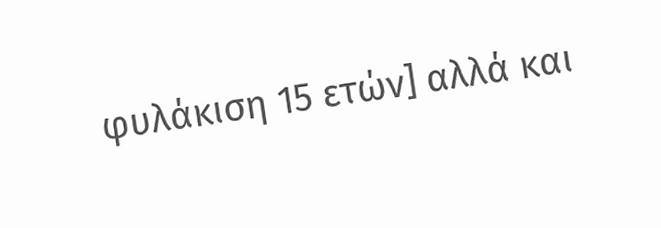φυλάκιση 15 ετών] αλλά και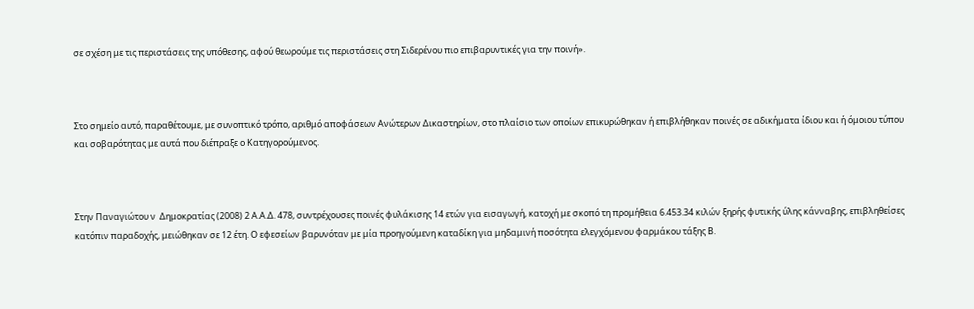σε σχέση με τις περιστάσεις της υπόθεσης, αφού θεωρούμε τις περιστάσεις στη Σιδερένου πιο επιβαρυντικές για την ποινή».



Στο σημείο αυτό, παραθέτουμε, με συνοπτικό τρόπο, αριθμό αποφάσεων Ανώτερων Δικαστηρίων, στο πλαίσιο των οποίων επικυρώθηκαν ή επιβλήθηκαν ποινές σε αδικήματα ίδιου και ή όμοιου τύπου και σοβαρότητας με αυτά που διέπραξε ο Κατηγορούμενος.



Στην Παναγιώτου ν  Δημοκρατίας (2008) 2 Α.Α.Δ. 478, συντρέχουσες ποινές φυλάκισης 14 ετών για εισαγωγή, κατοχή με σκοπό τη προμήθεια 6.453.34 κιλών ξηρής φυτικής ύλης κάνναβης, επιβληθείσες κατόπιν παραδοχής, μειώθηκαν σε 12 έτη. Ο εφεσείων βαρυνόταν με μία προηγούμενη καταδίκη για μηδαμινή ποσότητα ελεγχόμενου φαρμάκου τάξης Β.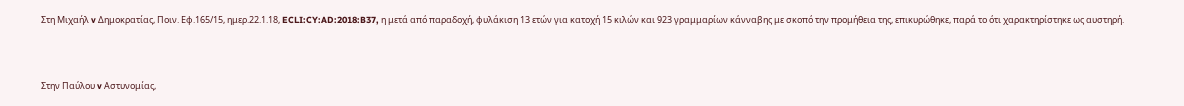Στη Μιχαήλ v Δημοκρατίας, Ποιν. Εφ.165/15, ημερ.22.1.18, ECLI:CY:AD:2018:B37, η μετά από παραδοχή, φυλάκιση 13 ετών για κατοχή 15 κιλών και 923 γραμμαρίων κάνναβης με σκοπό την προμήθεια της, επικυρώθηκε, παρά το ότι χαρακτηρίστηκε ως αυστηρή.



Στην Παύλου v Αστυνομίας,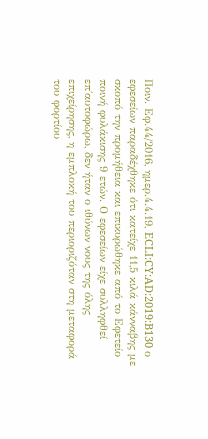Ποιν. Εφ.44/2016, ημερ.4.4.19, ECLI:CY:AD:2019:B130 ο εφεσείων παραδέχθηκε ότι κατείχε 11,5 κιλά κάνναβης με σκοπό την προμήθεια και επικυρώθηκε από το Εφετείο ποινή φυλάκισης 9 ετών. Ο εφεσείων είχε συλληφθεί επ΄αυτοφώρω, δεν ήταν ο ιθύνων νους της όλης επιχείρησης, η εμπλοκή του περιοριζόταν στη μεταφορά του φορτίου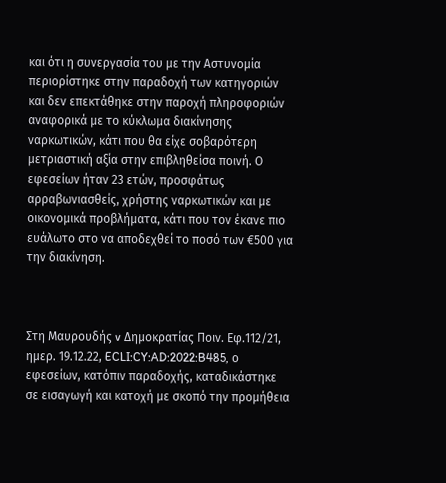και ότι η συνεργασία του με την Αστυνομία περιορίστηκε στην παραδοχή των κατηγοριών και δεν επεκτάθηκε στην παροχή πληροφοριών αναφορικά με το κύκλωμα διακίνησης ναρκωτικών, κάτι που θα είχε σοβαρότερη μετριαστική αξία στην επιβληθείσα ποινή. Ο εφεσείων ήταν 23 ετών, προσφάτως αρραβωνιασθείς, χρήστης ναρκωτικών και με οικονομικά προβλήματα, κάτι που τον έκανε πιο ευάλωτο στο να αποδεχθεί το ποσό των €500 για την διακίνηση.



Στη Μαυρουδής v Δημοκρατίας Ποιν. Εφ.112/21, ημερ. 19.12.22, ECLI:CY:AD:2022:B485, ο εφεσείων, κατόπιν παραδοχής, καταδικάστηκε σε εισαγωγή και κατοχή με σκοπό την προμήθεια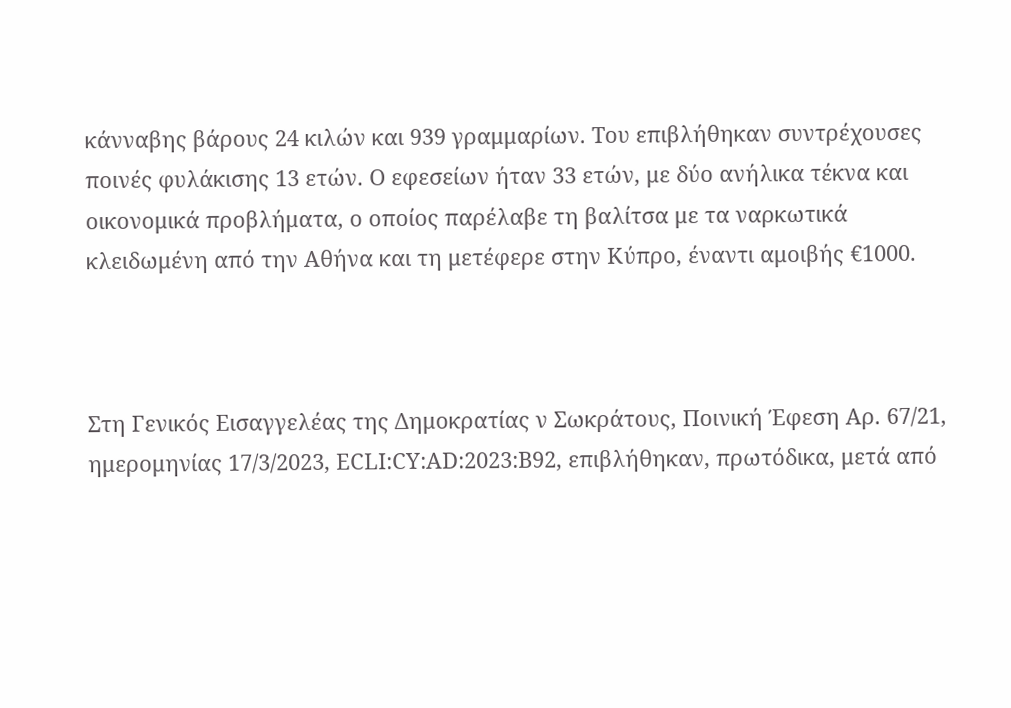κάνναβης βάρους 24 κιλών και 939 γραμμαρίων. Του επιβλήθηκαν συντρέχουσες ποινές φυλάκισης 13 ετών. Ο εφεσείων ήταν 33 ετών, με δύο ανήλικα τέκνα και οικονομικά προβλήματα, ο οποίος παρέλαβε τη βαλίτσα με τα ναρκωτικά κλειδωμένη από την Αθήνα και τη μετέφερε στην Κύπρο, έναντι αμοιβής €1000.



Στη Γενικός Εισαγγελέας της Δημοκρατίας ν Σωκράτους, Ποινική Έφεση Αρ. 67/21, ημερομηνίας 17/3/2023, ECLI:CY:AD:2023:B92, επιβλήθηκαν, πρωτόδικα, μετά από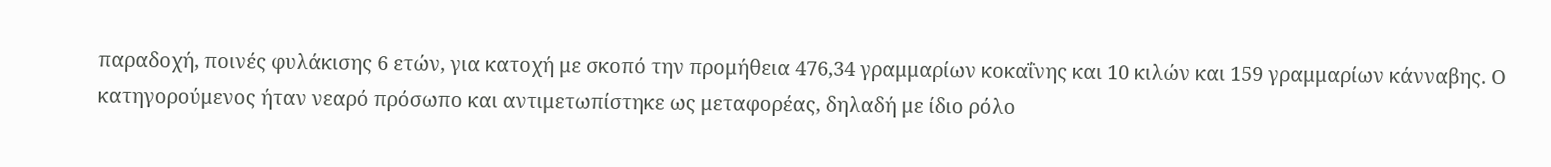παραδοχή, ποινές φυλάκισης 6 ετών, για κατοχή με σκοπό την προμήθεια 476,34 γραμμαρίων κοκαΐνης και 10 κιλών και 159 γραμμαρίων κάνναβης. Ο κατηγορούμενος ήταν νεαρό πρόσωπο και αντιμετωπίστηκε ως μεταφορέας, δηλαδή με ίδιο ρόλο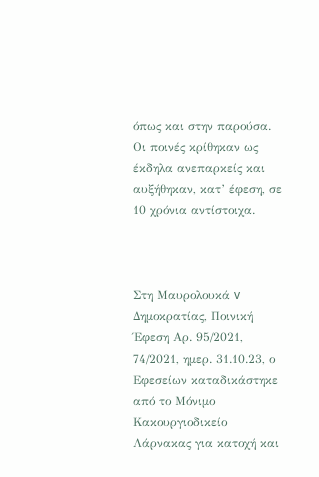όπως και στην παρούσα. Οι ποινές κρίθηκαν ως έκδηλα ανεπαρκείς και αυξήθηκαν, κατ’ έφεση, σε 10 χρόνια αντίστοιχα.



Στη Μαυρολουκά v Δημοκρατίας, Ποινική Έφεση Αρ. 95/2021,  74/2021, ημερ. 31.10.23, ο Εφεσείων καταδικάστηκε από το Μόνιμο Κακουργιοδικείο Λάρνακας για κατοχή και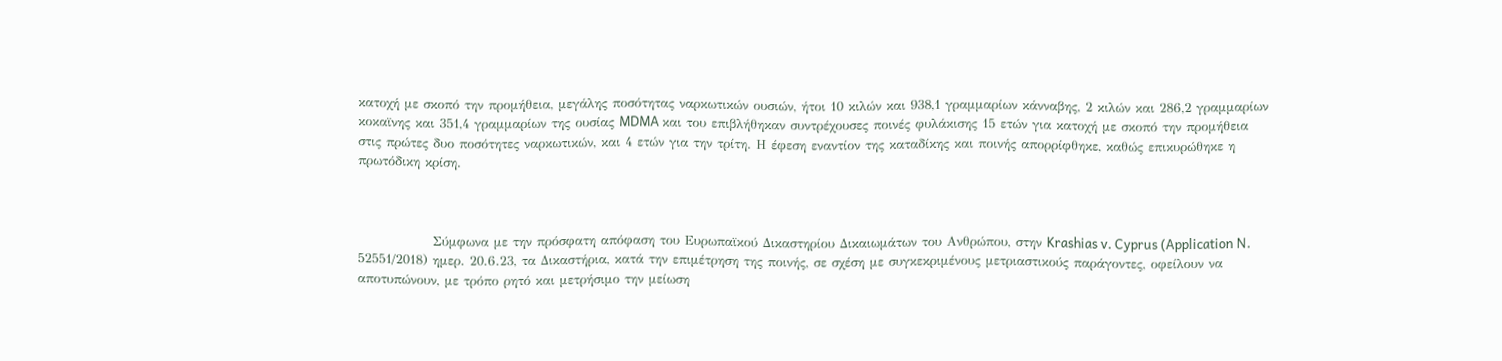κατοχή με σκοπό την προμήθεια, μεγάλης ποσότητας ναρκωτικών ουσιών, ήτοι 10 κιλών και 938,1 γραμμαρίων κάνναβης, 2 κιλών και 286,2 γραμμαρίων κοκαϊνης και 351,4 γραμμαρίων της ουσίας MDMA και του επιβλήθηκαν συντρέχουσες ποινές φυλάκισης 15 ετών για κατοχή με σκοπό την προμήθεια στις πρώτες δυο ποσότητες ναρκωτικών, και 4 ετών για την τρίτη. Η έφεση εναντίον της καταδίκης και ποινής απορρίφθηκε, καθώς επικυρώθηκε η πρωτόδικη κρίση.



               Σύμφωνα με την πρόσφατη απόφαση του Ευρωπαϊκού Δικαστηρίου Δικαιωμάτων του Ανθρώπου, στην Krashias v. Cyprus (Application N. 52551/2018) ημερ. 20.6.23, τα Δικαστήρια, κατά την επιμέτρηση της ποινής, σε σχέση με συγκεκριμένους μετριαστικούς παράγοντες, οφείλουν να αποτυπώνουν, με τρόπο ρητό και μετρήσιμο την μείωση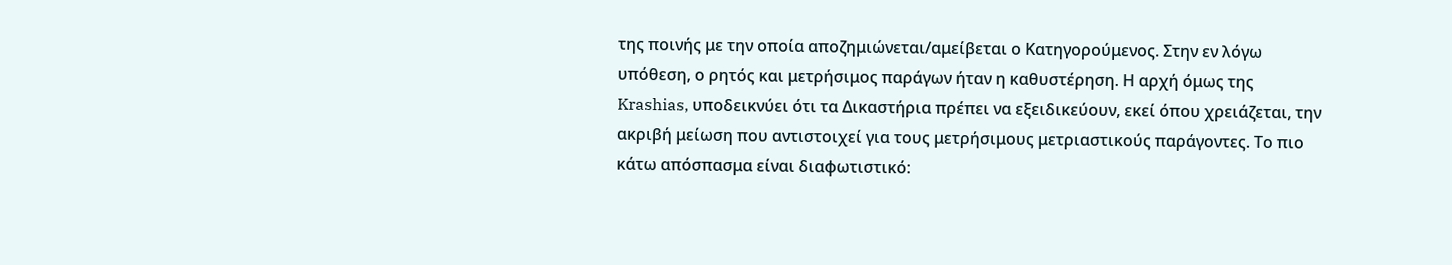της ποινής με την οποία αποζημιώνεται/αμείβεται ο Κατηγορούμενος. Στην εν λόγω υπόθεση, ο ρητός και μετρήσιμος παράγων ήταν η καθυστέρηση. Η αρχή όμως της Krashias, υποδεικνύει ότι τα Δικαστήρια πρέπει να εξειδικεύουν, εκεί όπου χρειάζεται, την ακριβή μείωση που αντιστοιχεί για τους μετρήσιμους μετριαστικούς παράγοντες. Το πιο κάτω απόσπασμα είναι διαφωτιστικό: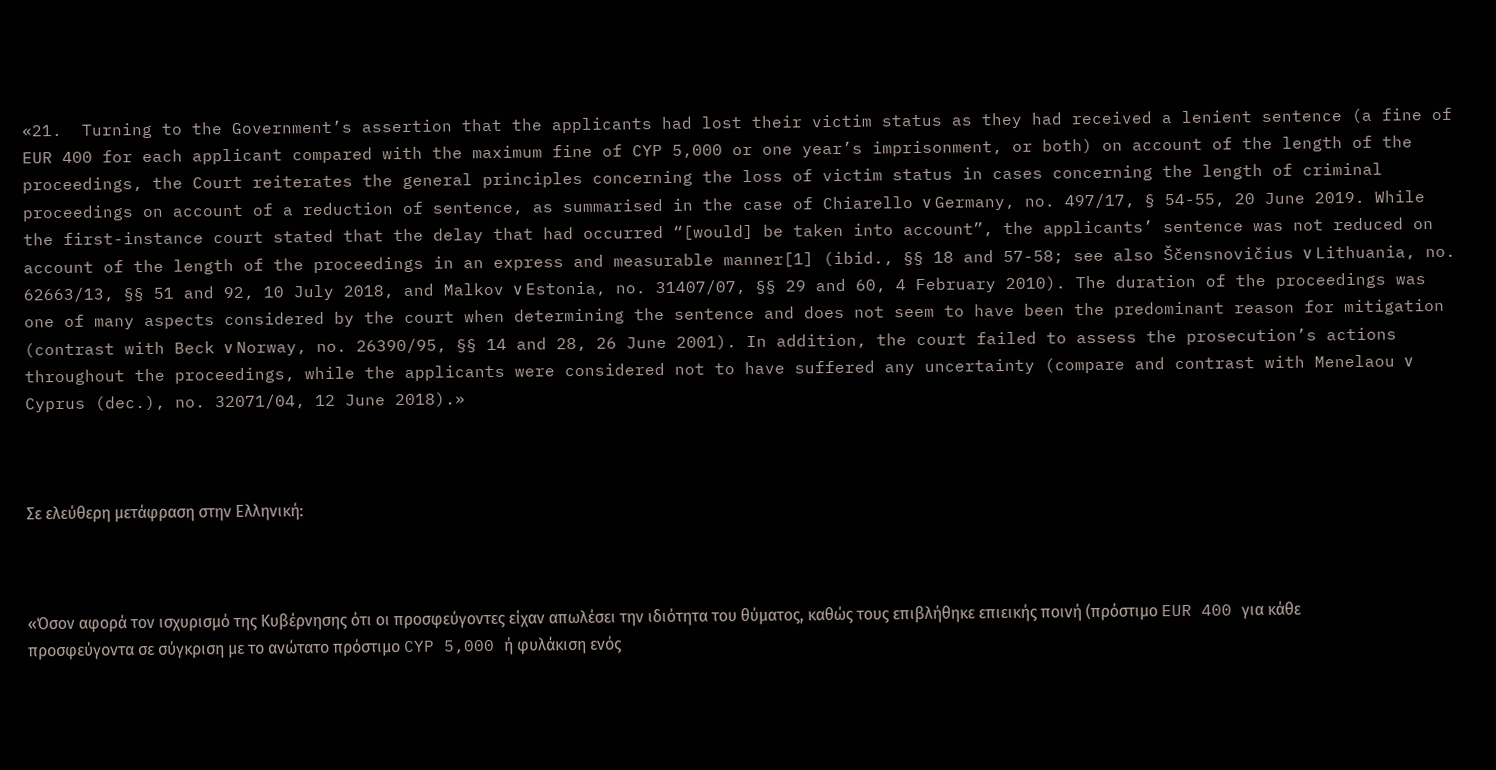«21.  Turning to the Government’s assertion that the applicants had lost their victim status as they had received a lenient sentence (a fine of EUR 400 for each applicant compared with the maximum fine of CYP 5,000 or one year’s imprisonment, or both) on account of the length of the proceedings, the Court reiterates the general principles concerning the loss of victim status in cases concerning the length of criminal proceedings on account of a reduction of sentence, as summarised in the case of Chiarello ν Germany, no. 497/17, § 54-55, 20 June 2019. While the first-instance court stated that the delay that had occurred “[would] be taken into account”, the applicants’ sentence was not reduced on account of the length of the proceedings in an express and measurable manner[1] (ibid., §§ 18 and 57-58; see also Ščensnovičius ν Lithuania, no. 62663/13, §§ 51 and 92, 10 July 2018, and Malkov ν Estonia, no. 31407/07, §§ 29 and 60, 4 February 2010). The duration of the proceedings was one of many aspects considered by the court when determining the sentence and does not seem to have been the predominant reason for mitigation (contrast with Beck ν Norway, no. 26390/95, §§ 14 and 28, 26 June 2001). In addition, the court failed to assess the prosecution’s actions throughout the proceedings, while the applicants were considered not to have suffered any uncertainty (compare and contrast with Menelaou ν Cyprus (dec.), no. 32071/04, 12 June 2018).»



Σε ελεύθερη μετάφραση στην Ελληνική:



«Όσον αφορά τον ισχυρισμό της Κυβέρνησης ότι οι προσφεύγοντες είχαν απωλέσει την ιδιότητα του θύματος, καθώς τους επιβλήθηκε επιεικής ποινή (πρόστιμο EUR 400 για κάθε προσφεύγοντα σε σύγκριση με το ανώτατο πρόστιμο CYP 5,000 ή φυλάκιση ενός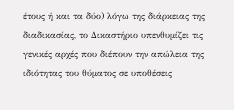έτους ή και τα δύο) λόγω της διάρκειας της διαδικασίας, το Δικαστήριο υπενθυμίζει τις γενικές αρχές που διέπουν την απώλεια της ιδιότητας του θύματος σε υποθέσεις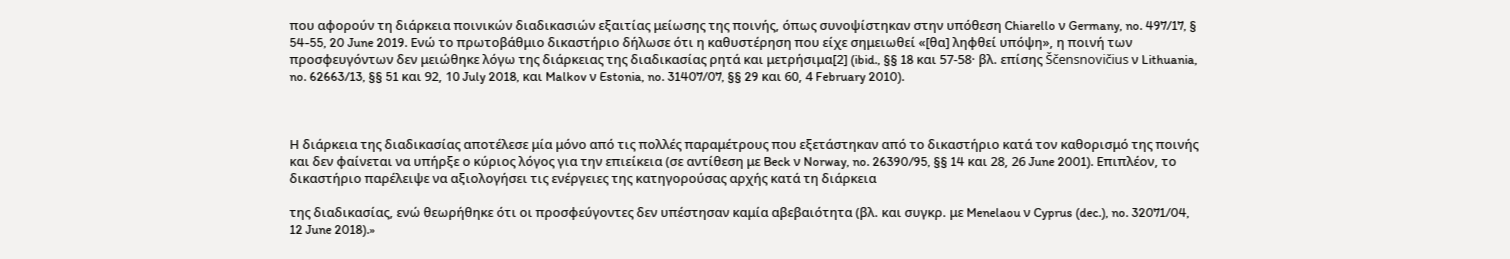που αφορούν τη διάρκεια ποινικών διαδικασιών εξαιτίας μείωσης της ποινής, όπως συνοψίστηκαν στην υπόθεση Chiarello ν Germany, no. 497/17, § 54-55, 20 June 2019. Ενώ το πρωτοβάθμιο δικαστήριο δήλωσε ότι η καθυστέρηση που είχε σημειωθεί «[θα] ληφθεί υπόψη», η ποινή των προσφευγόντων δεν μειώθηκε λόγω της διάρκειας της διαδικασίας ρητά και μετρήσιμα[2] (ibid., §§ 18 και 57-58· βλ. επίσης Ščensnovičius ν Lithuania, no. 62663/13, §§ 51 και 92, 10 July 2018, και Malkov ν Estonia, no. 31407/07, §§ 29 και 60, 4 February 2010).



Η διάρκεια της διαδικασίας αποτέλεσε μία μόνο από τις πολλές παραμέτρους που εξετάστηκαν από το δικαστήριο κατά τον καθορισμό της ποινής και δεν φαίνεται να υπήρξε ο κύριος λόγος για την επιείκεια (σε αντίθεση με Beck ν Norway, no. 26390/95, §§ 14 και 28, 26 June 2001). Επιπλέον, το δικαστήριο παρέλειψε να αξιολογήσει τις ενέργειες της κατηγορούσας αρχής κατά τη διάρκεια

της διαδικασίας, ενώ θεωρήθηκε ότι οι προσφεύγοντες δεν υπέστησαν καμία αβεβαιότητα (βλ. και συγκρ. με Menelaou ν Cyprus (dec.), no. 32071/04, 12 June 2018).»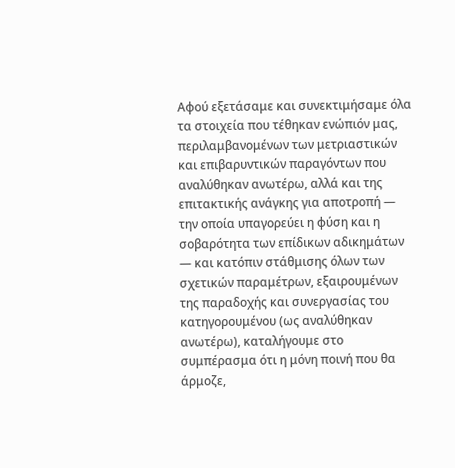Αφού εξετάσαμε και συνεκτιμήσαμε όλα τα στοιχεία που τέθηκαν ενώπιόν μας, περιλαμβανομένων των μετριαστικών και επιβαρυντικών παραγόντων που αναλύθηκαν ανωτέρω, αλλά και της επιτακτικής ανάγκης για αποτροπή — την οποία υπαγορεύει η φύση και η σοβαρότητα των επίδικων αδικημάτων — και κατόπιν στάθμισης όλων των σχετικών παραμέτρων, εξαιρουμένων της παραδοχής και συνεργασίας του κατηγορουμένου (ως αναλύθηκαν ανωτέρω), καταλήγουμε στο συμπέρασμα ότι η μόνη ποινή που θα άρμοζε,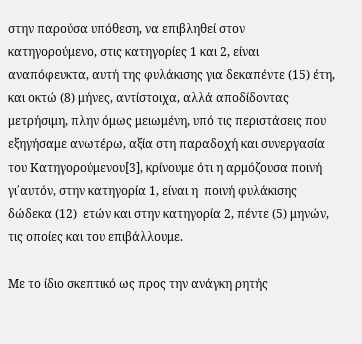στην παρούσα υπόθεση, να επιβληθεί στον κατηγορούμενο, στις κατηγορίες 1 και 2, είναι αναπόφευκτα, αυτή της φυλάκισης για δεκαπέντε (15) έτη, και οκτώ (8) μήνες, αντίστοιχα, αλλά αποδίδοντας μετρήσιμη, πλην όμως μειωμένη, υπό τις περιστάσεις που εξηγήσαμε ανωτέρω, αξία στη παραδοχή και συνεργασία του Κατηγορούμενου[3], κρίνουμε ότι η αρμόζουσα ποινή γι΄αυτόν, στην κατηγορία 1, είναι η  ποινή φυλάκισης δώδεκα (12)  ετών και στην κατηγορία 2, πέντε (5) μηνών, τις οποίες και του επιβάλλουμε.

Με το ίδιο σκεπτικό ως προς την ανάγκη ρητής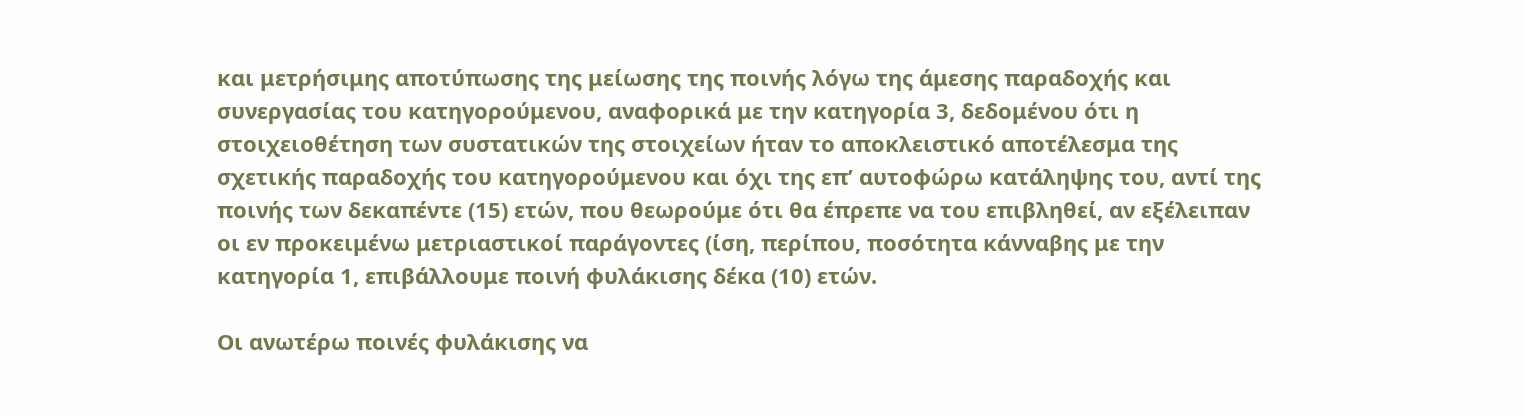και μετρήσιμης αποτύπωσης της μείωσης της ποινής λόγω της άμεσης παραδοχής και συνεργασίας του κατηγορούμενου, αναφορικά με την κατηγορία 3, δεδομένου ότι η στοιχειοθέτηση των συστατικών της στοιχείων ήταν το αποκλειστικό αποτέλεσμα της σχετικής παραδοχής του κατηγορούμενου και όχι της επ’ αυτοφώρω κατάληψης του, αντί της ποινής των δεκαπέντε (15) ετών, που θεωρούμε ότι θα έπρεπε να του επιβληθεί, αν εξέλειπαν οι εν προκειμένω μετριαστικοί παράγοντες (ίση, περίπου, ποσότητα κάνναβης με την κατηγορία 1, επιβάλλουμε ποινή φυλάκισης δέκα (10) ετών.

Οι ανωτέρω ποινές φυλάκισης να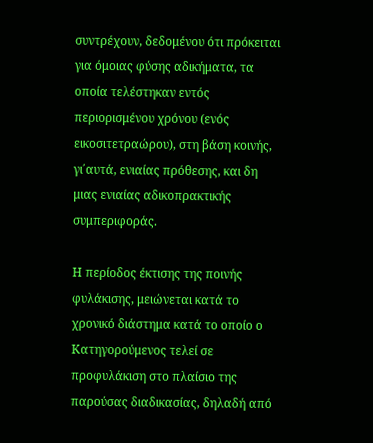συντρέχουν, δεδομένου ότι πρόκειται για όμοιας φύσης αδικήματα, τα οποία τελέστηκαν εντός περιορισμένου χρόνου (ενός εικοσιτετραώρου), στη βάση κοινής, γι΄αυτά, ενιαίας πρόθεσης, και δη μιας ενιαίας αδικοπρακτικής συμπεριφοράς.

Η περίοδος έκτισης της ποινής φυλάκισης, μειώνεται κατά το χρονικό διάστημα κατά το οποίο ο Κατηγορούμενος τελεί σε προφυλάκιση στο πλαίσιο της παρούσας διαδικασίας, δηλαδή από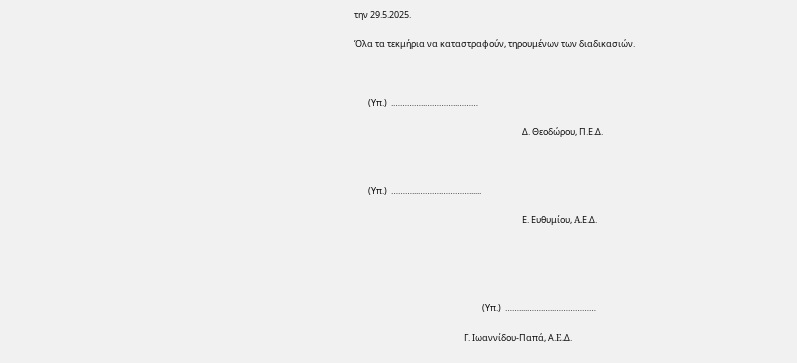την 29.5.2025.

Όλα τα τεκμήρια να καταστραφούν, τηρουμένων των διαδικασιών.



       (Υπ.)  .…………..…………..………

                                                                                    Δ. Θεοδώρου, Π.Ε.Δ.



       (Υπ.)  ………...……….…………......

                                                                                    Ε. Ευθυμίου, A.Ε.Δ.





                                                                (Υπ.)  ……....…….…..………………

                                                       Γ. Ιωαννίδου-Παπά, Α.E.Δ.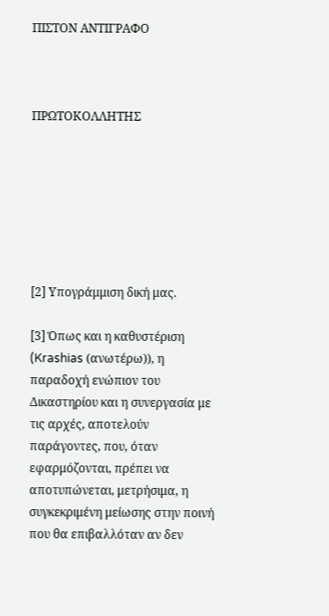ΠΙΣΤΟΝ ΑΝΤΙΓΡΑΦΟ



ΠΡΩΤΟΚΟΛΛΗΤΗΣ







[2] Υπογράμμιση δική μας.

[3] Όπως και η καθυστέριση (Krashias (ανωτέρω)), η παραδοχή ενώπιον του Δικαστηρίου και η συνεργασία με τις αρχές, αποτελούν παράγοντες, που, όταν εφαρμόζονται, πρέπει να αποτυπώνεται, μετρήσιμα, η συγκεκριμένη μείωσης στην ποινή που θα επιβαλλόταν αν δεν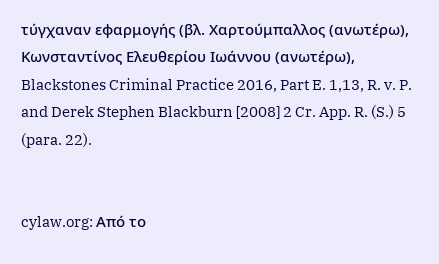τύγχαναν εφαρμογής (βλ. Χαρτούμπαλλος (ανωτέρω), Κωνσταντίνος Ελευθερίου Ιωάννου (ανωτέρω), Blackstones Criminal Practice 2016, Part E. 1,13, R. v. P. and Derek Stephen Blackburn [2008] 2 Cr. App. R. (S.) 5 (para. 22).


cylaw.org: Από το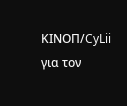ΚΙΝOΠ/CyLii για τον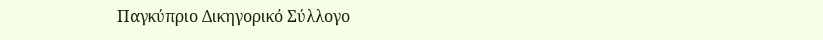Παγκύπριο Δικηγορικό Σύλλογο